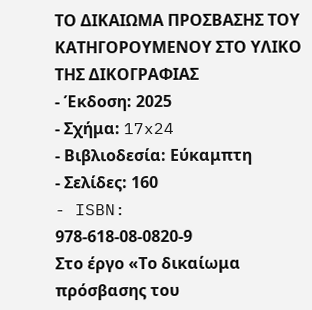ΤΟ ΔΙΚΑΙΩΜΑ ΠΡΟΣΒΑΣΗΣ ΤΟΥ ΚΑΤΗΓΟΡΟΥΜΕΝΟΥ ΣΤΟ ΥΛΙΚΟ ΤΗΣ ΔΙΚΟΓΡΑΦΙΑΣ
- Έκδοση: 2025
- Σχήμα: 17x24
- Βιβλιοδεσία: Εύκαμπτη
- Σελίδες: 160
- ISBN: 978-618-08-0820-9
Στο έργο «Το δικαίωμα πρόσβασης του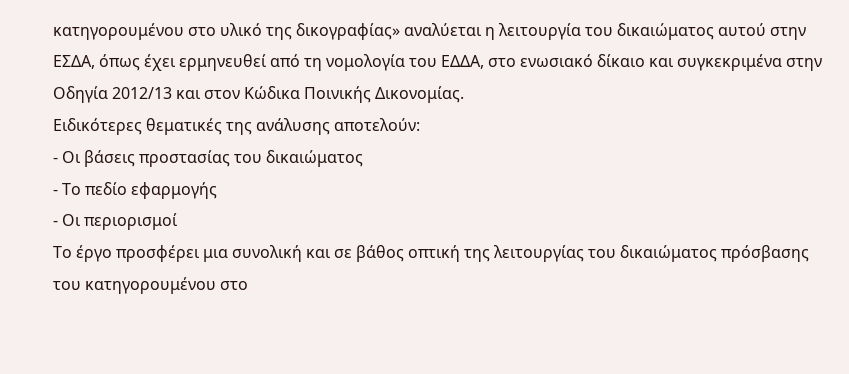κατηγορουμένου στο υλικό της δικογραφίας» αναλύεται η λειτουργία του δικαιώματος αυτού στην ΕΣΔΑ, όπως έχει ερμηνευθεί από τη νομολογία του ΕΔΔΑ, στο ενωσιακό δίκαιο και συγκεκριμένα στην Οδηγία 2012/13 και στον Κώδικα Ποινικής Δικονομίας.
Ειδικότερες θεματικές της ανάλυσης αποτελούν:
- Οι βάσεις προστασίας του δικαιώματος
- Το πεδίο εφαρμογής
- Οι περιορισμοί
Το έργο προσφέρει μια συνολική και σε βάθος οπτική της λειτουργίας του δικαιώματος πρόσβασης του κατηγορουμένου στο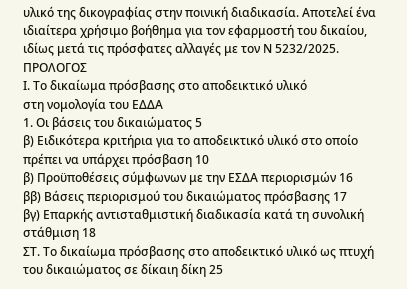υλικό της δικογραφίας στην ποινική διαδικασία. Αποτελεί ένα ιδιαίτερα χρήσιμο βοήθημα για τον εφαρμοστή του δικαίου, ιδίως μετά τις πρόσφατες αλλαγές με τον Ν 5232/2025.
ΠΡΟΛΟΓΟΣ
Ι. Το δικαίωμα πρόσβασης στο αποδεικτικό υλικό
στη νομολογία του ΕΔΔΑ
1. Οι βάσεις του δικαιώματος 5
β) Ειδικότερα κριτήρια για το αποδεικτικό υλικό στο οποίο
πρέπει να υπάρχει πρόσβαση 10
β) Προϋποθέσεις σύμφωνων με την ΕΣΔΑ περιορισμών 16
ββ) Βάσεις περιορισμού του δικαιώματος πρόσβασης 17
βγ) Επαρκής αντισταθμιστική διαδικασία κατά τη συνολική
στάθμιση 18
ΣΤ. Το δικαίωμα πρόσβασης στο αποδεικτικό υλικό ως πτυχή
του δικαιώματος σε δίκαιη δίκη 25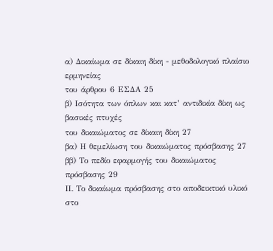α) Δικαίωμα σε δίκαιη δίκη - μεθοδολογικό πλαίσιο ερμηνείας
του άρθρου 6 ΕΣΔΑ 25
β) Ισότητα των όπλων και κατ’ αντιδικία δίκη ως βασικές πτυχές
του δικαιώματος σε δίκαιη δίκη 27
βα) Η θεμελίωση του δικαιώματος πρόσβασης 27
ββ) Το πεδίο εφαρμογής του δικαιώματος πρόσβασης 29
ΙΙ. Το δικαίωμα πρόσβασης στο αποδεικτικό υλικό
στο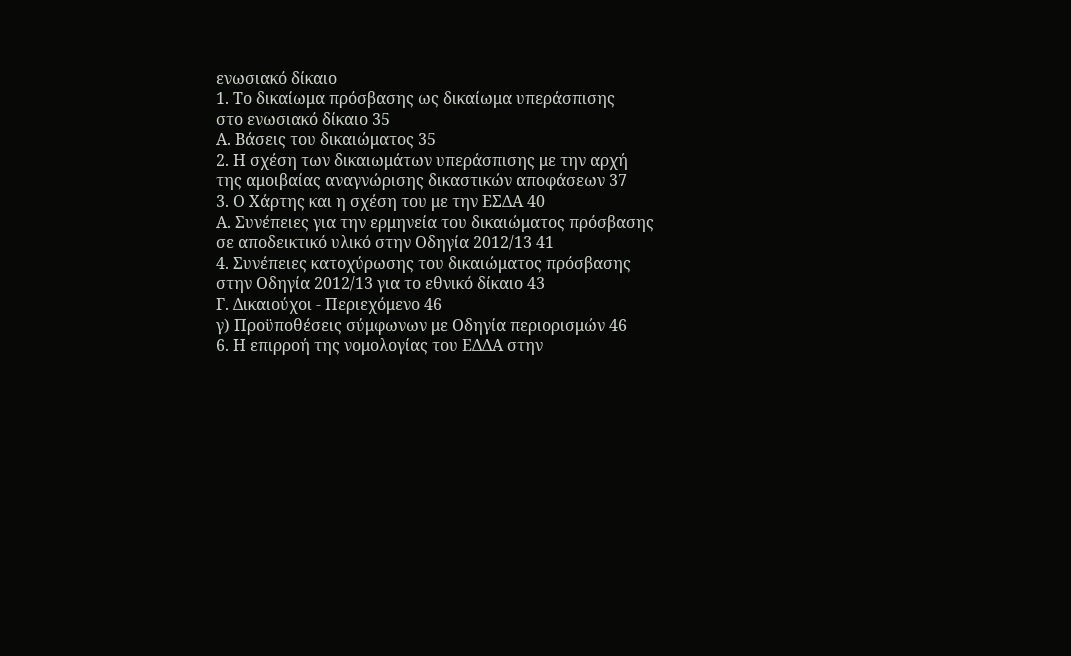ενωσιακό δίκαιο
1. Το δικαίωμα πρόσβασης ως δικαίωμα υπεράσπισης
στο ενωσιακό δίκαιο 35
Α. Βάσεις του δικαιώματος 35
2. Η σχέση των δικαιωμάτων υπεράσπισης με την αρχή
της αμοιβαίας αναγνώρισης δικαστικών αποφάσεων 37
3. Ο Χάρτης και η σχέση του με την ΕΣΔΑ 40
Α. Συνέπειες για την ερμηνεία του δικαιώματος πρόσβασης
σε αποδεικτικό υλικό στην Οδηγία 2012/13 41
4. Συνέπειες κατοχύρωσης του δικαιώματος πρόσβασης
στην Οδηγία 2012/13 για το εθνικό δίκαιο 43
Γ. Δικαιούχοι - Περιεχόμενο 46
γ) Προϋποθέσεις σύμφωνων με Οδηγία περιορισμών 46
6. Η επιρροή της νομολογίας του ΕΔΔΑ στην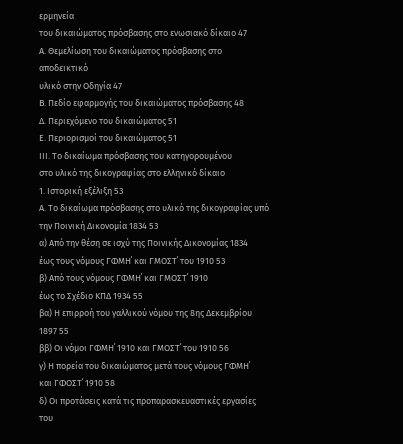ερμηνεία
του δικαιώματος πρόσβασης στο ενωσιακό δίκαιο 47
Α. Θεμελίωση του δικαιώματος πρόσβασης στο αποδεικτικό
υλικό στην Οδηγία 47
Β. Πεδίο εφαρμογής του δικαιώματος πρόσβασης 48
Δ. Περιεχόμενο του δικαιώματος 51
Ε. Περιορισμοί του δικαιώματος 51
ΙΙΙ. Το δικαίωμα πρόσβασης του κατηγορουμένου
στο υλικό της δικογραφίας στο ελληνικό δίκαιο
1. Ιστορική εξέλιξη 53
Α. Το δικαίωμα πρόσβασης στο υλικό της δικογραφίας υπό
την Ποινική Δικονομία 1834 53
α) Από την θέση σε ισχύ της Ποινικής Δικονομίας 1834
έως τους νόμους ΓΦΜΗ΄ και ΓΜΟΣΤ΄ του 1910 53
β) Από τους νόμους ΓΦΜΗ΄ και ΓΜΟΣΤ΄ 1910
έως το Σχέδιο ΚΠΔ 1934 55
βα) Η επιρροή του γαλλικού νόμου της 8ης Δεκεμβρίου 1897 55
ββ) Οι νόμοι ΓΦΜΗ΄ 1910 και ΓΜΟΣΤ΄ του 1910 56
γ) Η πορεία του δικαιώματος μετά τους νόμους ΓΦΜΗ΄
και ΓΦΟΣΤ΄ 1910 58
δ) Οι προτάσεις κατά τις προπαρασκευαστικές εργασίες του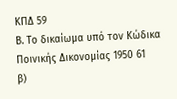ΚΠΔ 59
Β. Το δικαίωμα υπό τον Κώδικα Ποινικής Δικονομίας 1950 61
β)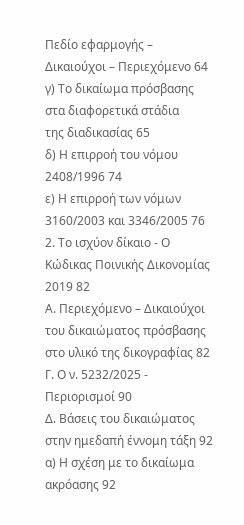Πεδίο εφαρμογής – Δικαιούχοι – Περιεχόμενο 64
γ) Το δικαίωμα πρόσβασης στα διαφορετικά στάδια
της διαδικασίας 65
δ) Η επιρροή του νόμου 2408/1996 74
ε) Η επιρροή των νόμων 3160/2003 και 3346/2005 76
2. Το ισχύον δίκαιο - Ο Κώδικας Ποινικής Δικονομίας 2019 82
Α. Περιεχόμενο – Δικαιούχοι του δικαιώματος πρόσβασης
στο υλικό της δικογραφίας 82
Γ. Ο ν. 5232/2025 - Περιορισμοί 90
Δ. Βάσεις του δικαιώματος στην ημεδαπή έννομη τάξη 92
α) Η σχέση με το δικαίωμα ακρόασης 92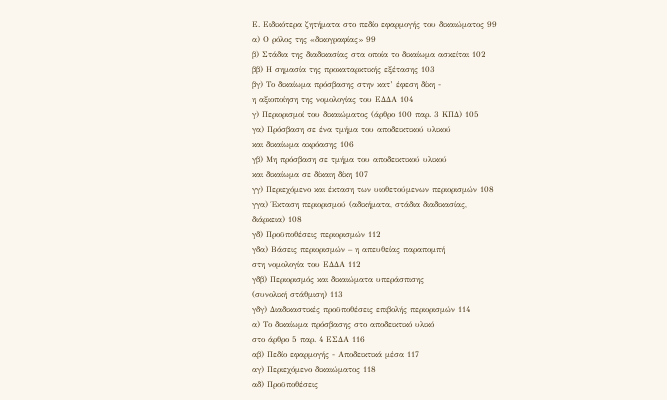Ε. Ειδικότερα ζητήματα στο πεδίο εφαρμογής του δικαιώματος 99
α) Ο ρόλος της «δικογραφίας» 99
β) Στάδια της διαδικασίας στα οποία το δικαίωμα ασκείται 102
ββ) Η σημασία της προκαταρκτικής εξέτασης 103
βγ) Το δικαίωμα πρόσβασης στην κατ’ έφεση δίκη -
η αξιοποίηση της νομολογίας του ΕΔΔΑ 104
γ) Περιορισμοί του δικαιώματος (άρθρο 100 παρ. 3 ΚΠΔ) 105
γα) Πρόσβαση σε ένα τμήμα του αποδεικτικού υλικού
και δικαίωμα ακρόασης 106
γβ) Μη πρόσβαση σε τμήμα του αποδεικτικού υλικού
και δικαίωμα σε δίκαιη δίκη 107
γγ) Περιεχόμενο και έκταση των υιοθετούμενων περιορισμών 108
γγα) Έκταση περιορισμού (αδικήματα, στάδια διαδικασίας,
διάρκεια) 108
γδ) Προϋποθέσεις περιορισμών 112
γδα) Βάσεις περιορισμών – η απευθείας παραπομπή
στη νομολογία του ΕΔΔΑ 112
γδβ) Περιορισμός και δικαιώματα υπεράσπισης
(συνολική στάθμιση) 113
γδγ) Διαδικαστικές προϋποθέσεις επιβολής περιορισμών 114
α) Το δικαίωμα πρόσβασης στο αποδεικτικό υλικό
στο άρθρο 5 παρ. 4 ΕΣΔΑ 116
αβ) Πεδίο εφαρμογής - Αποδεικτικά μέσα 117
αγ) Περιεχόμενο δικαιώματος 118
αδ) Προϋποθέσεις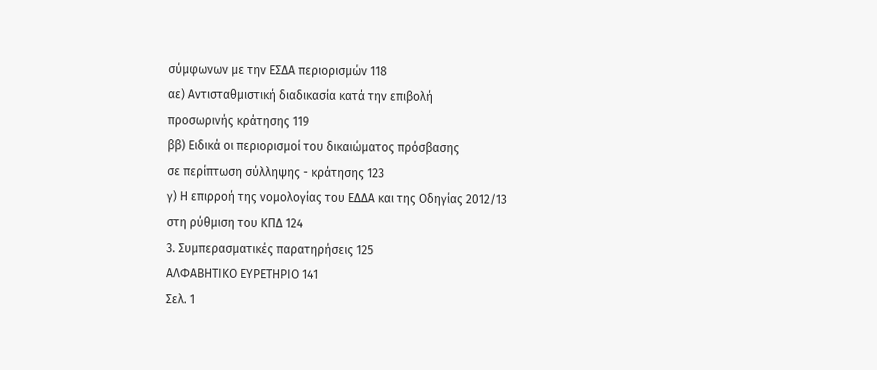σύμφωνων με την ΕΣΔΑ περιορισμών 118
αε) Αντισταθμιστική διαδικασία κατά την επιβολή
προσωρινής κράτησης 119
ββ) Ειδικά οι περιορισμοί του δικαιώματος πρόσβασης
σε περίπτωση σύλληψης - κράτησης 123
γ) Η επιρροή της νομολογίας του ΕΔΔΑ και της Οδηγίας 2012/13
στη ρύθμιση του ΚΠΔ 124
3. Συμπερασματικές παρατηρήσεις 125
ΑΛΦΑΒΗΤΙΚΟ ΕΥΡΕΤΗΡΙΟ 141
Σελ. 1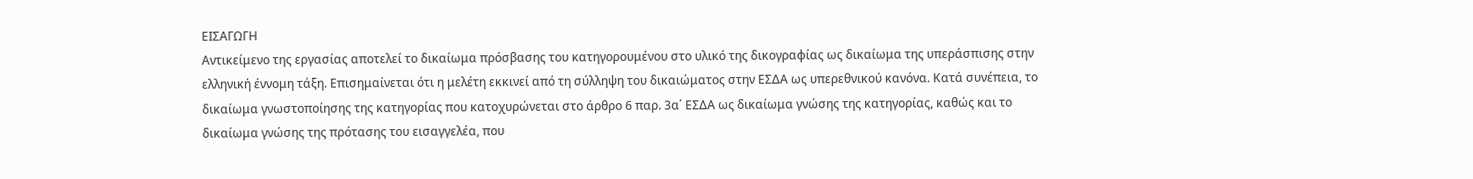ΕΙΣΑΓΩΓΗ
Αντικείμενο της εργασίας αποτελεί το δικαίωμα πρόσβασης του κατηγορουμένου στο υλικό της δικογραφίας ως δικαίωμα της υπεράσπισης στην ελληνική έννομη τάξη. Επισημαίνεται ότι η μελέτη εκκινεί από τη σύλληψη του δικαιώματος στην ΕΣΔΑ ως υπερεθνικού κανόνα. Κατά συνέπεια, το δικαίωμα γνωστοποίησης της κατηγορίας που κατοχυρώνεται στο άρθρο 6 παρ. 3α΄ ΕΣΔΑ ως δικαίωμα γνώσης της κατηγορίας, καθώς και το δικαίωμα γνώσης της πρότασης του εισαγγελέα, που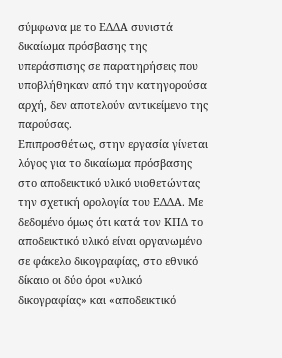σύμφωνα με το ΕΔΔΑ συνιστά δικαίωμα πρόσβασης της υπεράσπισης σε παρατηρήσεις που υποβλήθηκαν από την κατηγορούσα αρχή, δεν αποτελούν αντικείμενο της παρούσας.
Επιπροσθέτως, στην εργασία γίνεται λόγος για το δικαίωμα πρόσβασης στο αποδεικτικό υλικό υιοθετώντας την σχετική ορολογία του ΕΔΔΑ. Με δεδομένο όμως ότι κατά τον ΚΠΔ το αποδεικτικό υλικό είναι οργανωμένο σε φάκελο δικογραφίας, στο εθνικό δίκαιο οι δύο όροι «υλικό δικογραφίας» και «αποδεικτικό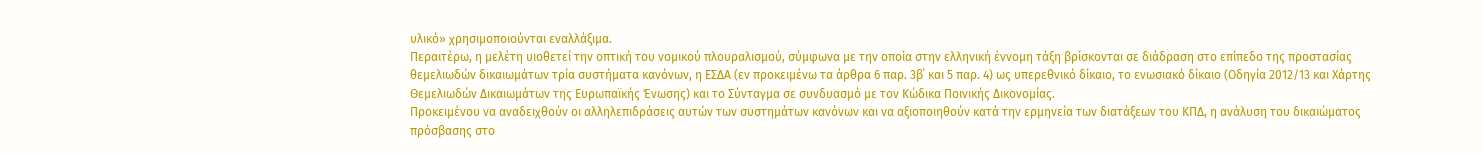υλικό» χρησιμοποιούνται εναλλάξιμα.
Περαιτέρω, η μελέτη υιοθετεί την οπτική του νομικού πλουραλισμού, σύμφωνα με την οποία στην ελληνική έννομη τάξη βρίσκονται σε διάδραση στο επίπεδο της προστασίας θεμελιωδών δικαιωμάτων τρία συστήματα κανόνων, η ΕΣΔΑ (εν προκειμένω τα άρθρα 6 παρ. 3β΄ και 5 παρ. 4) ως υπερεθνικό δίκαιο, το ενωσιακό δίκαιο (Οδηγία 2012/13 και Χάρτης Θεμελιωδών Δικαιωμάτων της Ευρωπαϊκής Ένωσης) και το Σύνταγμα σε συνδυασμό με τον Κώδικα Ποινικής Δικονομίας.
Προκειμένου να αναδειχθούν οι αλληλεπιδράσεις αυτών των συστημάτων κανόνων και να αξιοποιηθούν κατά την ερμηνεία των διατάξεων του ΚΠΔ, η ανάλυση του δικαιώματος πρόσβασης στο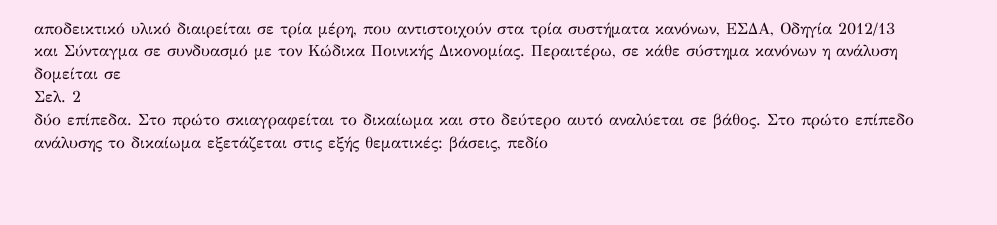αποδεικτικό υλικό διαιρείται σε τρία μέρη, που αντιστοιχούν στα τρία συστήματα κανόνων, ΕΣΔΑ, Οδηγία 2012/13 και Σύνταγμα σε συνδυασμό με τον Κώδικα Ποινικής Δικονομίας. Περαιτέρω, σε κάθε σύστημα κανόνων η ανάλυση δομείται σε
Σελ. 2
δύο επίπεδα. Στο πρώτο σκιαγραφείται το δικαίωμα και στο δεύτερο αυτό αναλύεται σε βάθος. Στο πρώτο επίπεδο ανάλυσης το δικαίωμα εξετάζεται στις εξής θεματικές: βάσεις, πεδίο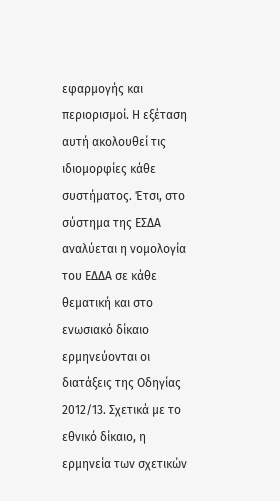εφαρμογής και περιορισμοί. Η εξέταση αυτή ακολουθεί τις ιδιομορφίες κάθε συστήματος. Έτσι, στο σύστημα της ΕΣΔΑ αναλύεται η νομολογία του ΕΔΔΑ σε κάθε θεματική και στο ενωσιακό δίκαιο ερμηνεύονται οι διατάξεις της Οδηγίας 2012/13. Σχετικά με το εθνικό δίκαιο, η ερμηνεία των σχετικών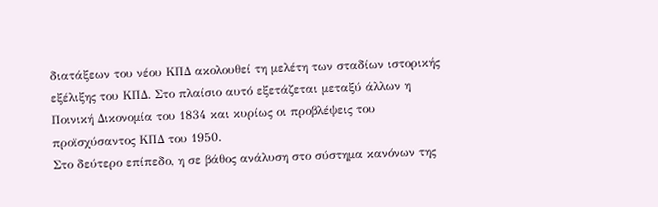διατάξεων του νέου ΚΠΔ ακολουθεί τη μελέτη των σταδίων ιστορικής εξέλιξης του ΚΠΔ. Στο πλαίσιο αυτό εξετάζεται μεταξύ άλλων η Ποινική Δικονομία του 1834 και κυρίως οι προβλέψεις του προϊσχύσαντος ΚΠΔ του 1950.
Στο δεύτερο επίπεδο, η σε βάθος ανάλυση στο σύστημα κανόνων της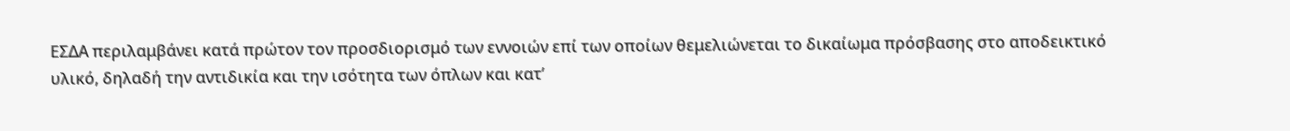ΕΣΔΑ περιλαμβάνει κατά πρώτον τον προσδιορισμό των εννοιών επί των οποίων θεμελιώνεται το δικαίωμα πρόσβασης στο αποδεικτικό υλικό, δηλαδή την αντιδικία και την ισότητα των όπλων και κατ’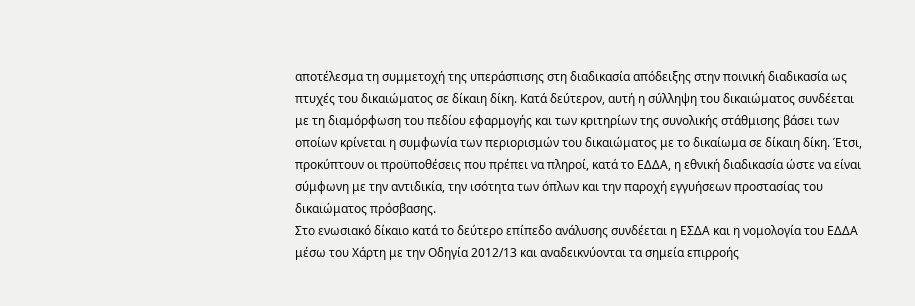αποτέλεσμα τη συμμετοχή της υπεράσπισης στη διαδικασία απόδειξης στην ποινική διαδικασία ως πτυχές του δικαιώματος σε δίκαιη δίκη. Κατά δεύτερον, αυτή η σύλληψη του δικαιώματος συνδέεται με τη διαμόρφωση του πεδίου εφαρμογής και των κριτηρίων της συνολικής στάθμισης βάσει των οποίων κρίνεται η συμφωνία των περιορισμών του δικαιώματος με το δικαίωμα σε δίκαιη δίκη. Έτσι, προκύπτουν οι προϋποθέσεις που πρέπει να πληροί, κατά το ΕΔΔΑ, η εθνική διαδικασία ώστε να είναι σύμφωνη με την αντιδικία, την ισότητα των όπλων και την παροχή εγγυήσεων προστασίας του δικαιώματος πρόσβασης.
Στο ενωσιακό δίκαιο κατά το δεύτερο επίπεδο ανάλυσης συνδέεται η ΕΣΔΑ και η νομολογία του ΕΔΔΑ μέσω του Χάρτη με την Οδηγία 2012/13 και αναδεικνύονται τα σημεία επιρροής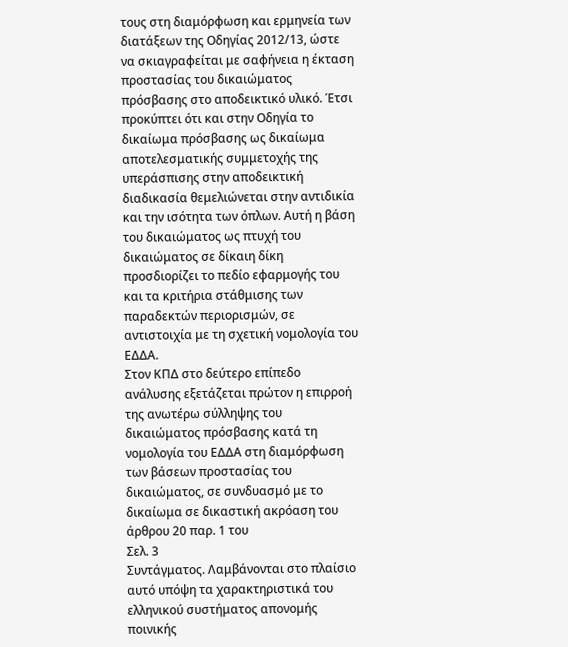τους στη διαμόρφωση και ερμηνεία των διατάξεων της Οδηγίας 2012/13, ώστε να σκιαγραφείται με σαφήνεια η έκταση προστασίας του δικαιώματος πρόσβασης στο αποδεικτικό υλικό. Έτσι προκύπτει ότι και στην Οδηγία το δικαίωμα πρόσβασης ως δικαίωμα αποτελεσματικής συμμετοχής της υπεράσπισης στην αποδεικτική διαδικασία θεμελιώνεται στην αντιδικία και την ισότητα των όπλων. Αυτή η βάση του δικαιώματος ως πτυχή του δικαιώματος σε δίκαιη δίκη προσδιορίζει το πεδίο εφαρμογής του και τα κριτήρια στάθμισης των παραδεκτών περιορισμών, σε αντιστοιχία με τη σχετική νομολογία του ΕΔΔΑ.
Στον ΚΠΔ στο δεύτερο επίπεδο ανάλυσης εξετάζεται πρώτον η επιρροή της ανωτέρω σύλληψης του δικαιώματος πρόσβασης κατά τη νομολογία του ΕΔΔΑ στη διαμόρφωση των βάσεων προστασίας του δικαιώματος, σε συνδυασμό με το δικαίωμα σε δικαστική ακρόαση του άρθρου 20 παρ. 1 του
Σελ. 3
Συντάγματος. Λαμβάνονται στο πλαίσιο αυτό υπόψη τα χαρακτηριστικά του ελληνικού συστήματος απονομής ποινικής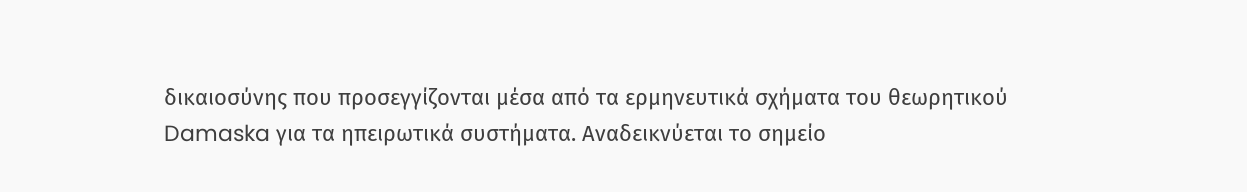δικαιοσύνης που προσεγγίζονται μέσα από τα ερμηνευτικά σχήματα του θεωρητικού Damaska για τα ηπειρωτικά συστήματα. Αναδεικνύεται το σημείο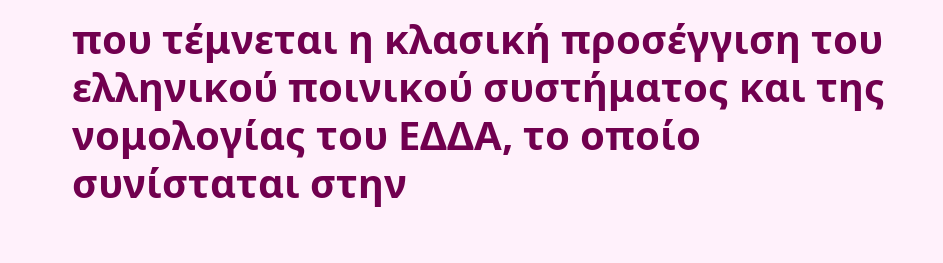που τέμνεται η κλασική προσέγγιση του ελληνικού ποινικού συστήματος και της νομολογίας του ΕΔΔΑ, το οποίο συνίσταται στην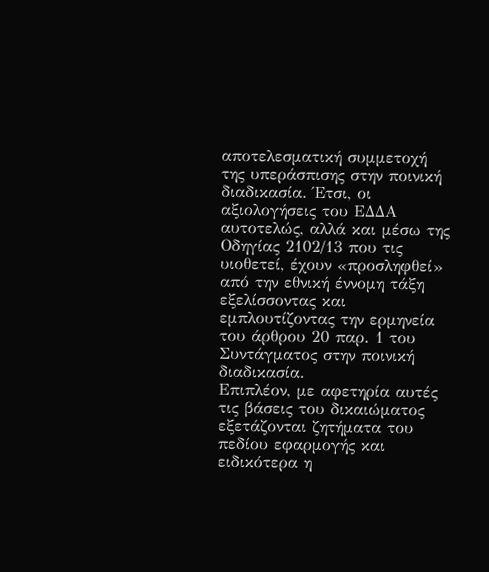αποτελεσματική συμμετοχή της υπεράσπισης στην ποινική διαδικασία. Έτσι, οι αξιολογήσεις του ΕΔΔΑ αυτοτελώς, αλλά και μέσω της Οδηγίας 2102/13 που τις υιοθετεί, έχουν «προσληφθεί» από την εθνική έννομη τάξη εξελίσσοντας και εμπλουτίζοντας την ερμηνεία του άρθρου 20 παρ. 1 του Συντάγματος στην ποινική διαδικασία.
Επιπλέον, με αφετηρία αυτές τις βάσεις του δικαιώματος εξετάζονται ζητήματα του πεδίου εφαρμογής και ειδικότερα η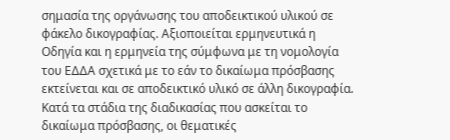σημασία της οργάνωσης του αποδεικτικού υλικού σε φάκελο δικογραφίας. Αξιοποιείται ερμηνευτικά η Οδηγία και η ερμηνεία της σύμφωνα με τη νομολογία του ΕΔΔΑ σχετικά με το εάν το δικαίωμα πρόσβασης εκτείνεται και σε αποδεικτικό υλικό σε άλλη δικογραφία. Κατά τα στάδια της διαδικασίας που ασκείται το δικαίωμα πρόσβασης, οι θεματικές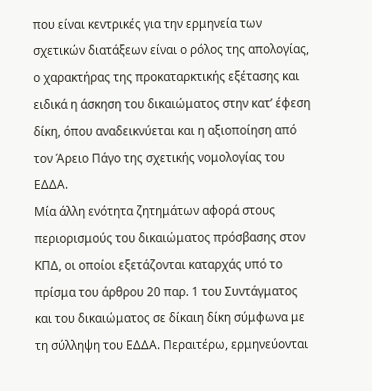που είναι κεντρικές για την ερμηνεία των σχετικών διατάξεων είναι ο ρόλος της απολογίας, ο χαρακτήρας της προκαταρκτικής εξέτασης και ειδικά η άσκηση του δικαιώματος στην κατ’ έφεση δίκη, όπου αναδεικνύεται και η αξιοποίηση από τον Άρειο Πάγο της σχετικής νομολογίας του ΕΔΔΑ.
Μία άλλη ενότητα ζητημάτων αφορά στους περιορισμούς του δικαιώματος πρόσβασης στον ΚΠΔ, οι οποίοι εξετάζονται καταρχάς υπό το πρίσμα του άρθρου 20 παρ. 1 του Συντάγματος και του δικαιώματος σε δίκαιη δίκη σύμφωνα με τη σύλληψη του ΕΔΔΑ. Περαιτέρω, ερμηνεύονται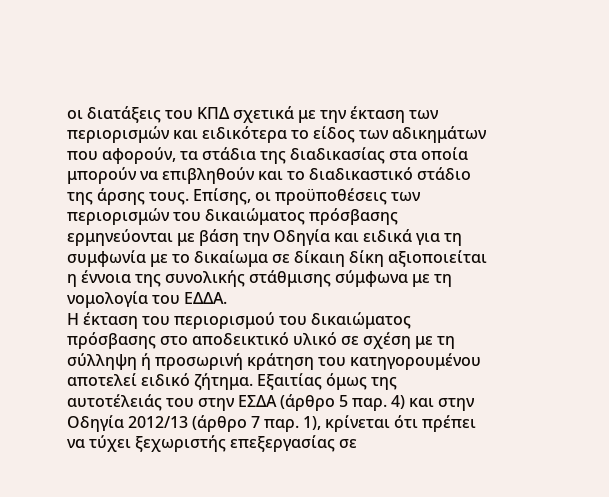οι διατάξεις του ΚΠΔ σχετικά με την έκταση των περιορισμών και ειδικότερα το είδος των αδικημάτων που αφορούν, τα στάδια της διαδικασίας στα οποία μπορούν να επιβληθούν και το διαδικαστικό στάδιο της άρσης τους. Επίσης, οι προϋποθέσεις των περιορισμών του δικαιώματος πρόσβασης ερμηνεύονται με βάση την Οδηγία και ειδικά για τη συμφωνία με το δικαίωμα σε δίκαιη δίκη αξιοποιείται η έννοια της συνολικής στάθμισης σύμφωνα με τη νομολογία του ΕΔΔΑ.
Η έκταση του περιορισμού του δικαιώματος πρόσβασης στο αποδεικτικό υλικό σε σχέση με τη σύλληψη ή προσωρινή κράτηση του κατηγορουμένου αποτελεί ειδικό ζήτημα. Εξαιτίας όμως της αυτοτέλειάς του στην ΕΣΔΑ (άρθρο 5 παρ. 4) και στην Οδηγία 2012/13 (άρθρο 7 παρ. 1), κρίνεται ότι πρέπει να τύχει ξεχωριστής επεξεργασίας σε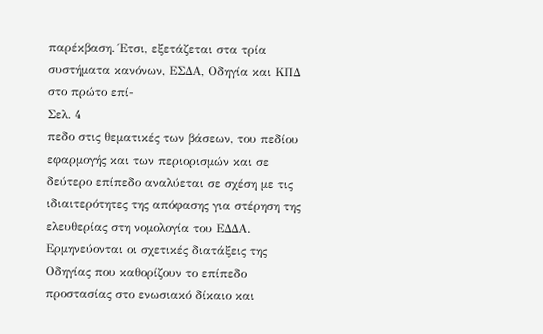παρέκβαση. Έτσι, εξετάζεται στα τρία συστήματα κανόνων, ΕΣΔΑ, Οδηγία και ΚΠΔ στο πρώτο επί-
Σελ. 4
πεδο στις θεματικές των βάσεων, του πεδίου εφαρμογής και των περιορισμών και σε δεύτερο επίπεδο αναλύεται σε σχέση με τις ιδιαιτερότητες της απόφασης για στέρηση της ελευθερίας στη νομολογία του ΕΔΔΑ. Ερμηνεύονται οι σχετικές διατάξεις της Οδηγίας που καθορίζουν το επίπεδο προστασίας στο ενωσιακό δίκαιο και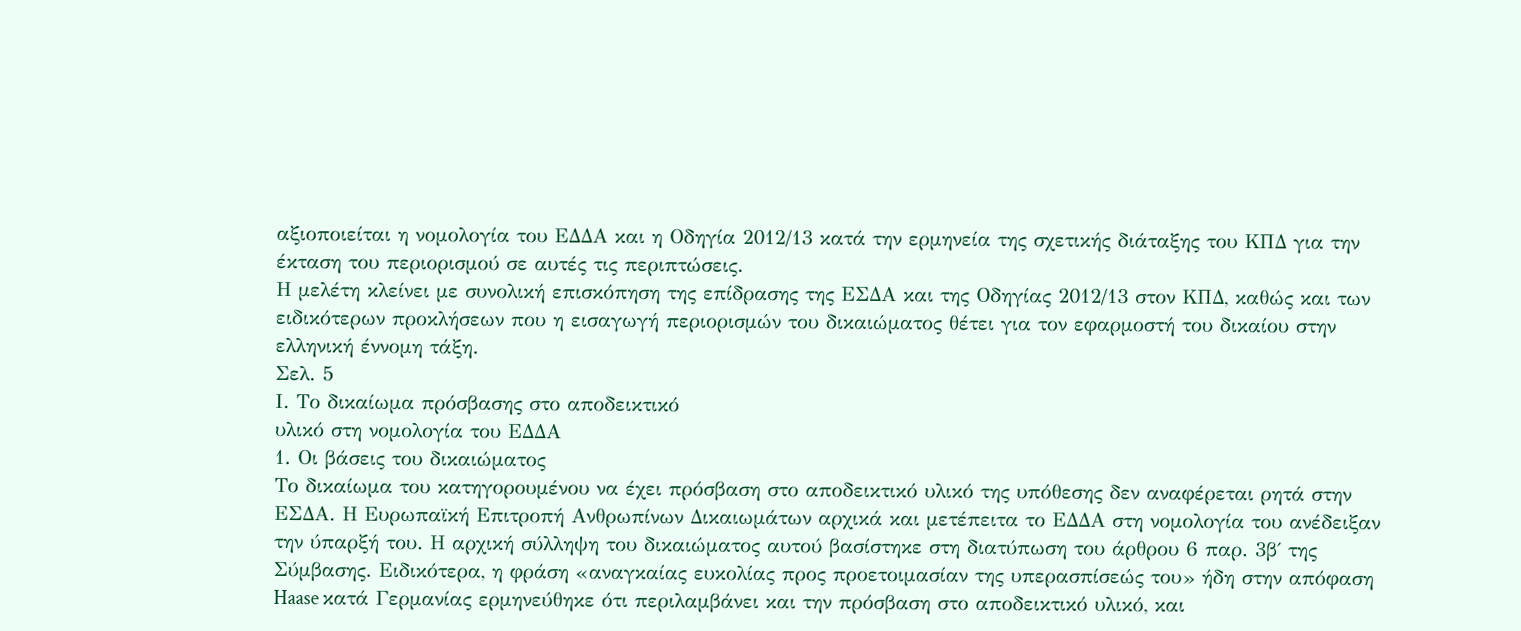αξιοποιείται η νομολογία του ΕΔΔΑ και η Οδηγία 2012/13 κατά την ερμηνεία της σχετικής διάταξης του ΚΠΔ για την έκταση του περιορισμού σε αυτές τις περιπτώσεις.
Η μελέτη κλείνει με συνολική επισκόπηση της επίδρασης της ΕΣΔΑ και της Οδηγίας 2012/13 στον ΚΠΔ, καθώς και των ειδικότερων προκλήσεων που η εισαγωγή περιορισμών του δικαιώματος θέτει για τον εφαρμοστή του δικαίου στην ελληνική έννομη τάξη.
Σελ. 5
Ι. Το δικαίωμα πρόσβασης στο αποδεικτικό
υλικό στη νομολογία του ΕΔΔΑ
1. Οι βάσεις του δικαιώματος
Το δικαίωμα του κατηγορουμένου να έχει πρόσβαση στο αποδεικτικό υλικό της υπόθεσης δεν αναφέρεται ρητά στην ΕΣΔΑ. Η Ευρωπαϊκή Επιτροπή Ανθρωπίνων Δικαιωμάτων αρχικά και μετέπειτα το ΕΔΔΑ στη νομολογία του ανέδειξαν την ύπαρξή του. Η αρχική σύλληψη του δικαιώματος αυτού βασίστηκε στη διατύπωση του άρθρου 6 παρ. 3β΄ της Σύμβασης. Ειδικότερα, η φράση «αναγκαίας ευκολίας προς προετοιμασίαν της υπερασπίσεώς του» ήδη στην απόφαση Haase κατά Γερμανίας ερμηνεύθηκε ότι περιλαμβάνει και την πρόσβαση στο αποδεικτικό υλικό, και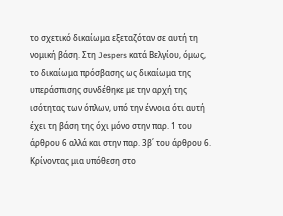το σχετικό δικαίωμα εξεταζόταν σε αυτή τη νομική βάση. Στη Jespers κατά Βελγίου, όμως, το δικαίωμα πρόσβασης ως δικαίωμα της υπεράσπισης συνδέθηκε με την αρχή της ισότητας των όπλων, υπό την έννοια ότι αυτή έχει τη βάση της όχι μόνο στην παρ. 1 του άρθρου 6 αλλά και στην παρ. 3β΄ του άρθρου 6. Κρίνοντας μια υπόθεση στο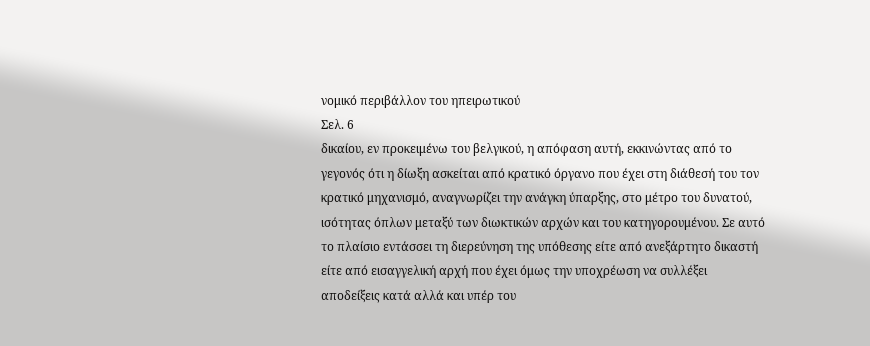νομικό περιβάλλον του ηπειρωτικού
Σελ. 6
δικαίου, εν προκειμένω του βελγικού, η απόφαση αυτή, εκκινώντας από το γεγονός ότι η δίωξη ασκείται από κρατικό όργανο που έχει στη διάθεσή του τον κρατικό μηχανισμό, αναγνωρίζει την ανάγκη ύπαρξης, στο μέτρο του δυνατού, ισότητας όπλων μεταξύ των διωκτικών αρχών και του κατηγορουμένου. Σε αυτό το πλαίσιο εντάσσει τη διερεύνηση της υπόθεσης είτε από ανεξάρτητο δικαστή είτε από εισαγγελική αρχή που έχει όμως την υποχρέωση να συλλέξει αποδείξεις κατά αλλά και υπέρ του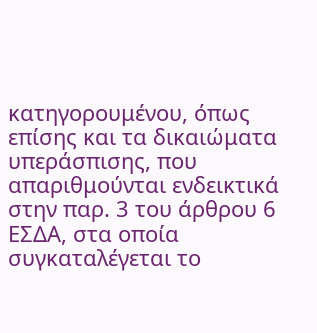κατηγορουμένου, όπως επίσης και τα δικαιώματα υπεράσπισης, που απαριθμούνται ενδεικτικά στην παρ. 3 του άρθρου 6 ΕΣΔΑ, στα οποία συγκαταλέγεται το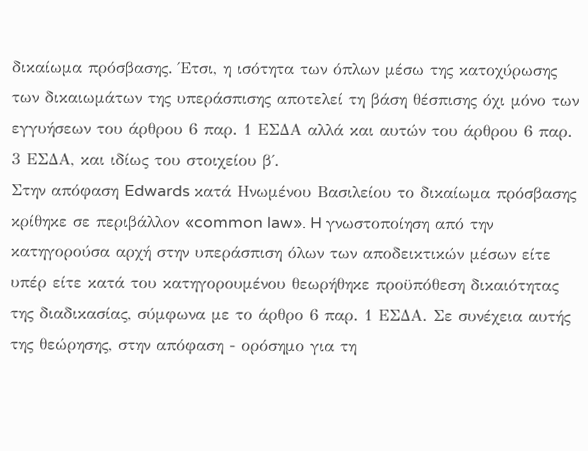δικαίωμα πρόσβασης. Έτσι, η ισότητα των όπλων μέσω της κατοχύρωσης των δικαιωμάτων της υπεράσπισης αποτελεί τη βάση θέσπισης όχι μόνο των εγγυήσεων του άρθρου 6 παρ. 1 ΕΣΔΑ αλλά και αυτών του άρθρου 6 παρ. 3 ΕΣΔΑ, και ιδίως του στοιχείου β΄.
Στην απόφαση Edwards κατά Ηνωμένου Βασιλείου το δικαίωμα πρόσβασης κρίθηκε σε περιβάλλον «common law». H γνωστοποίηση από την κατηγορούσα αρχή στην υπεράσπιση όλων των αποδεικτικών μέσων είτε υπέρ είτε κατά του κατηγορουμένου θεωρήθηκε προϋπόθεση δικαιότητας της διαδικασίας, σύμφωνα με το άρθρο 6 παρ. 1 ΕΣΔΑ. Σε συνέχεια αυτής της θεώρησης, στην απόφαση - ορόσημο για τη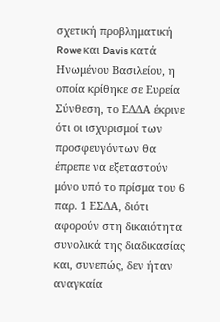σχετική προβληματική Rowe και Davis κατά Ηνωμένου Βασιλείου, η οποία κρίθηκε σε Eυρεία Σύνθεση, το ΕΔΔΑ έκρινε ότι οι ισχυρισμοί των προσφευγόντων θα έπρεπε να εξεταστούν μόνο υπό το πρίσμα του 6 παρ. 1 ΕΣΔΑ, διότι αφορούν στη δικαιότητα συνολικά της διαδικασίας και, συνεπώς, δεν ήταν αναγκαία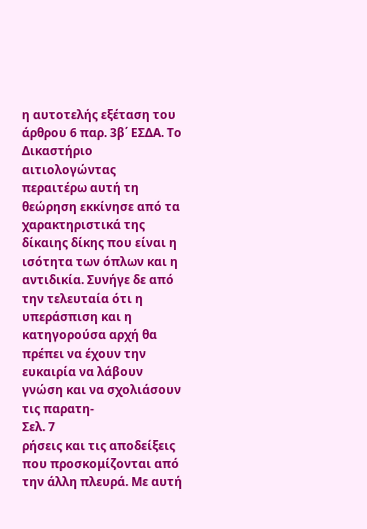η αυτοτελής εξέταση του άρθρου 6 παρ. 3β΄ ΕΣΔΑ. Το Δικαστήριο αιτιολογώντας περαιτέρω αυτή τη θεώρηση εκκίνησε από τα χαρακτηριστικά της δίκαιης δίκης που είναι η ισότητα των όπλων και η αντιδικία. Συνήγε δε από την τελευταία ότι η υπεράσπιση και η κατηγορούσα αρχή θα πρέπει να έχουν την ευκαιρία να λάβουν γνώση και να σχολιάσουν τις παρατη-
Σελ. 7
ρήσεις και τις αποδείξεις που προσκομίζονται από την άλλη πλευρά. Με αυτή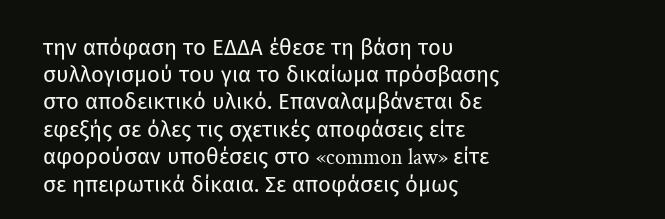την απόφαση το ΕΔΔΑ έθεσε τη βάση του συλλογισμού του για το δικαίωμα πρόσβασης στο αποδεικτικό υλικό. Επαναλαμβάνεται δε εφεξής σε όλες τις σχετικές αποφάσεις είτε αφορούσαν υποθέσεις στο «common law» είτε σε ηπειρωτικά δίκαια. Σε αποφάσεις όμως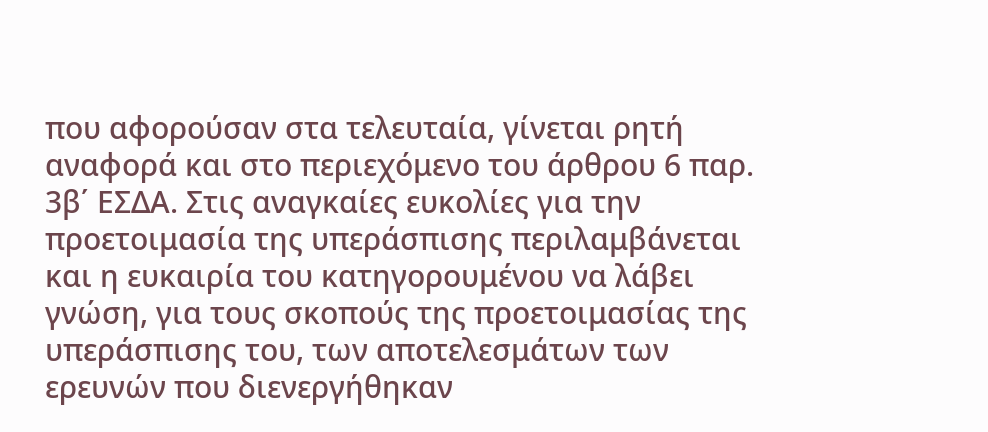που αφορούσαν στα τελευταία, γίνεται ρητή αναφορά και στο περιεχόμενο του άρθρου 6 παρ. 3β΄ ΕΣΔΑ. Στις αναγκαίες ευκολίες για την προετοιμασία της υπεράσπισης περιλαμβάνεται και η ευκαιρία του κατηγορουμένου να λάβει γνώση, για τους σκοπούς της προετοιμασίας της υπεράσπισης του, των αποτελεσμάτων των ερευνών που διενεργήθηκαν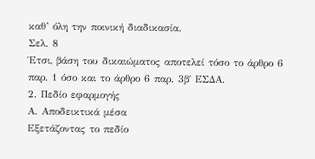καθ’ όλη την ποινική διαδικασία.
Σελ. 8
Έτσι, βάση του δικαιώματος αποτελεί τόσο το άρθρο 6 παρ. 1 όσο και το άρθρο 6 παρ. 3β΄ ΕΣΔΑ.
2. Πεδίο εφαρμογής
Α. Αποδεικτικά μέσα
Εξετάζοντας το πεδίο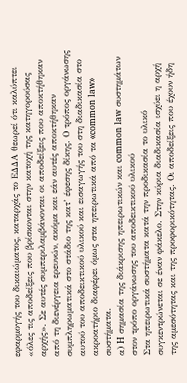εφαρμογής του δικαιώματος, καταρχάς το ΕΔΔΑ θεωρεί ότι καλύπτει «όλες τις αποδείξεις που βρίσκονται στην κατοχή της κατηγορούσας αρχής». Σε αυτές συμπεριλαμβάνονται οι αποδείξεις που αποκτήθηκαν από τη διενέργεια ερευνών, ακόμα και εάν αυτές αποκτήθηκαν συμπληρωματικά στο στάδιο της κατ’ έφεσης δίκης. Ο τρόπος οργάνωσης αυτού του αποδεικτικού υλικού και εισαγωγής του στη διαδικασία στο ακροατήριο διαφέρει όμως στα ηπειρωτικά από τα «common law» συστήματα.
α) H σημασία της διάκρισης ηπειρωτικών και common law συστημάτων στον τρόπο οργάνωσης του αποδεικτικού υλικού
Στα ηπειρωτικά συστήματα κατά την προδικασία το υλικό συγκεντρώνεται σε έναν φάκελο. Στην κύρια διαδικασία ισχύει η αρχή της αμεσότητας και της προφορικότητας. Οι αποδείξεις που έχουν ήδη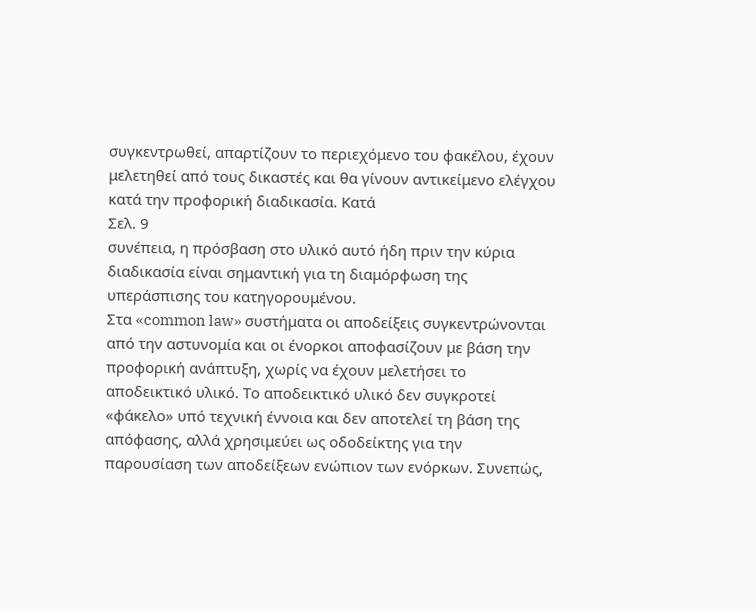συγκεντρωθεί, απαρτίζουν το περιεχόμενο του φακέλου, έχουν μελετηθεί από τους δικαστές και θα γίνουν αντικείμενο ελέγχου κατά την προφορική διαδικασία. Κατά
Σελ. 9
συνέπεια, η πρόσβαση στο υλικό αυτό ήδη πριν την κύρια διαδικασία είναι σημαντική για τη διαμόρφωση της υπεράσπισης του κατηγορουμένου.
Στα «common law» συστήματα οι αποδείξεις συγκεντρώνονται από την αστυνομία και οι ένορκοι αποφασίζουν με βάση την προφορική ανάπτυξη, χωρίς να έχουν μελετήσει το αποδεικτικό υλικό. Το αποδεικτικό υλικό δεν συγκροτεί «φάκελο» υπό τεχνική έννοια και δεν αποτελεί τη βάση της απόφασης, αλλά χρησιμεύει ως οδοδείκτης για την παρουσίαση των αποδείξεων ενώπιον των ενόρκων. Συνεπώς,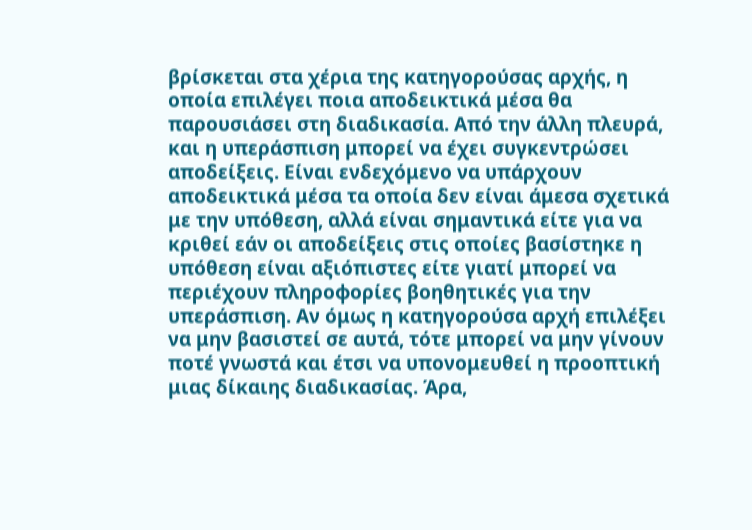βρίσκεται στα χέρια της κατηγορούσας αρχής, η οποία επιλέγει ποια αποδεικτικά μέσα θα παρουσιάσει στη διαδικασία. Από την άλλη πλευρά, και η υπεράσπιση μπορεί να έχει συγκεντρώσει αποδείξεις. Είναι ενδεχόμενο να υπάρχουν αποδεικτικά μέσα τα οποία δεν είναι άμεσα σχετικά με την υπόθεση, αλλά είναι σημαντικά είτε για να κριθεί εάν οι αποδείξεις στις οποίες βασίστηκε η υπόθεση είναι αξιόπιστες είτε γιατί μπορεί να περιέχουν πληροφορίες βοηθητικές για την υπεράσπιση. Αν όμως η κατηγορούσα αρχή επιλέξει να μην βασιστεί σε αυτά, τότε μπορεί να μην γίνουν ποτέ γνωστά και έτσι να υπονομευθεί η προοπτική μιας δίκαιης διαδικασίας. Άρα,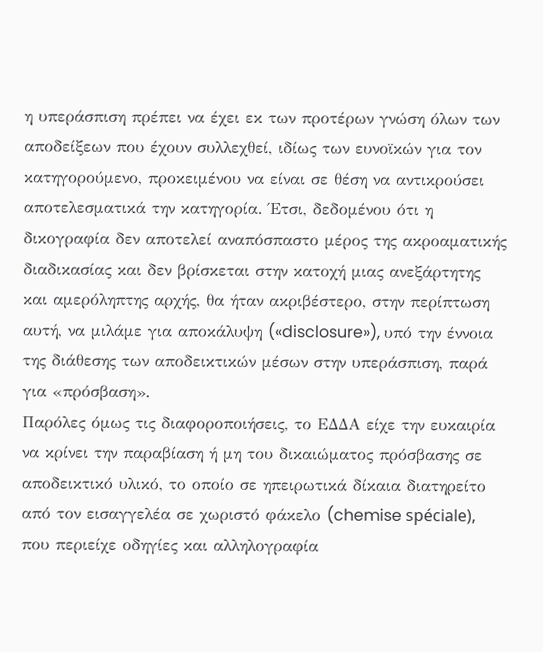η υπεράσπιση πρέπει να έχει εκ των προτέρων γνώση όλων των αποδείξεων που έχουν συλλεχθεί, ιδίως των ευνοϊκών για τον κατηγορούμενο, προκειμένου να είναι σε θέση να αντικρούσει αποτελεσματικά την κατηγορία. Έτσι, δεδομένου ότι η δικογραφία δεν αποτελεί αναπόσπαστο μέρος της ακροαματικής διαδικασίας και δεν βρίσκεται στην κατοχή μιας ανεξάρτητης και αμερόληπτης αρχής, θα ήταν ακριβέστερο, στην περίπτωση αυτή, να μιλάμε για αποκάλυψη («disclosure»), υπό την έννοια της διάθεσης των αποδεικτικών μέσων στην υπεράσπιση, παρά για «πρόσβαση».
Παρόλες όμως τις διαφοροποιήσεις, το ΕΔΔΑ είχε την ευκαιρία να κρίνει την παραβίαση ή μη του δικαιώματος πρόσβασης σε αποδεικτικό υλικό, το οποίο σε ηπειρωτικά δίκαια διατηρείτο από τον εισαγγελέα σε χωριστό φάκελο (chemise spéciale), που περιείχε οδηγίες και αλληλογραφία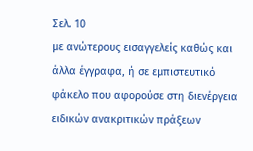Σελ. 10
με ανώτερους εισαγγελείς καθώς και άλλα έγγραφα, ή σε εμπιστευτικό φάκελο που αφορούσε στη διενέργεια ειδικών ανακριτικών πράξεων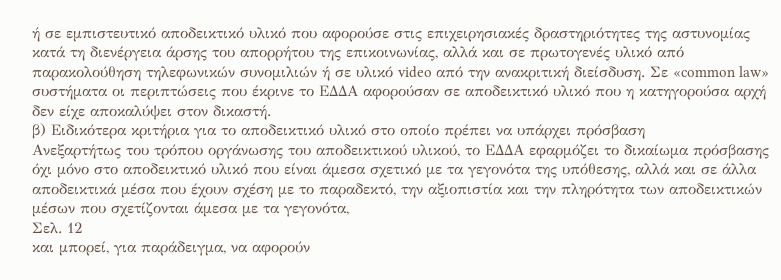ή σε εμπιστευτικό αποδεικτικό υλικό που αφορούσε στις επιχειρησιακές δραστηριότητες της αστυνομίας κατά τη διενέργεια άρσης του απορρήτου της επικοινωνίας, αλλά και σε πρωτογενές υλικό από παρακολούθηση τηλεφωνικών συνομιλιών ή σε υλικό video από την ανακριτική διείσδυση. Σε «common law» συστήματα οι περιπτώσεις που έκρινε το ΕΔΔΑ αφορούσαν σε αποδεικτικό υλικό που η κατηγορούσα αρχή δεν είχε αποκαλύψει στον δικαστή.
β) Ειδικότερα κριτήρια για το αποδεικτικό υλικό στο οποίο πρέπει να υπάρχει πρόσβαση
Ανεξαρτήτως του τρόπου οργάνωσης του αποδεικτικού υλικού, το ΕΔΔΑ εφαρμόζει το δικαίωμα πρόσβασης όχι μόνο στο αποδεικτικό υλικό που είναι άμεσα σχετικό με τα γεγονότα της υπόθεσης, αλλά και σε άλλα αποδεικτικά μέσα που έχουν σχέση με το παραδεκτό, την αξιοπιστία και την πληρότητα των αποδεικτικών μέσων που σχετίζονται άμεσα με τα γεγονότα,
Σελ. 12
και μπορεί, για παράδειγμα, να αφορούν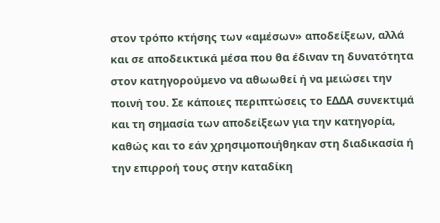στον τρόπο κτήσης των «αμέσων» αποδείξεων, αλλά και σε αποδεικτικά μέσα που θα έδιναν τη δυνατότητα στον κατηγορούμενο να αθωωθεί ή να μειώσει την ποινή του. Σε κάποιες περιπτώσεις το ΕΔΔΑ συνεκτιμά και τη σημασία των αποδείξεων για την κατηγορία, καθώς και το εάν χρησιμοποιήθηκαν στη διαδικασία ή την επιρροή τους στην καταδίκη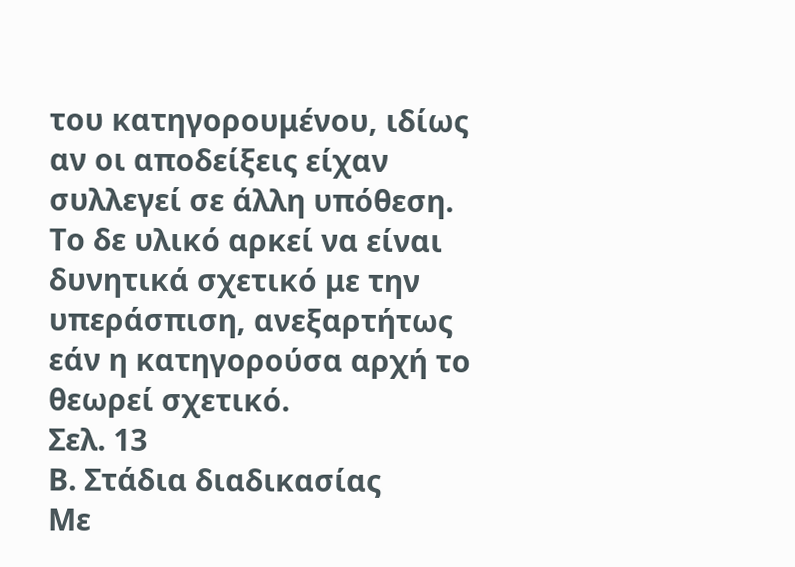του κατηγορουμένου, ιδίως αν οι αποδείξεις είχαν συλλεγεί σε άλλη υπόθεση. Το δε υλικό αρκεί να είναι δυνητικά σχετικό με την υπεράσπιση, ανεξαρτήτως εάν η κατηγορούσα αρχή το θεωρεί σχετικό.
Σελ. 13
Β. Στάδια διαδικασίας
Με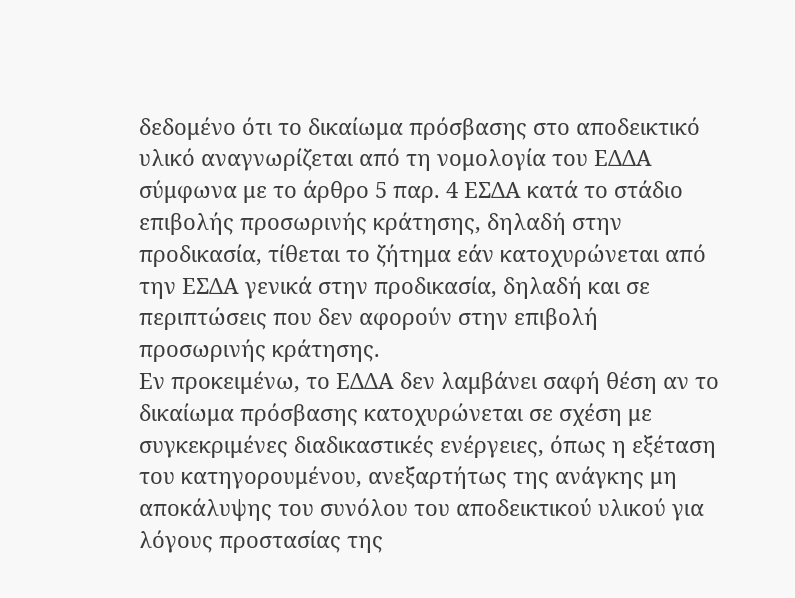δεδομένο ότι το δικαίωμα πρόσβασης στο αποδεικτικό υλικό αναγνωρίζεται από τη νομολογία του ΕΔΔΑ σύμφωνα με το άρθρο 5 παρ. 4 ΕΣΔΑ κατά το στάδιο επιβολής προσωρινής κράτησης, δηλαδή στην προδικασία, τίθεται το ζήτημα εάν κατοχυρώνεται από την ΕΣΔΑ γενικά στην προδικασία, δηλαδή και σε περιπτώσεις που δεν αφορούν στην επιβολή προσωρινής κράτησης.
Εν προκειμένω, το ΕΔΔΑ δεν λαμβάνει σαφή θέση αν το δικαίωμα πρόσβασης κατοχυρώνεται σε σχέση με συγκεκριμένες διαδικαστικές ενέργειες, όπως η εξέταση του κατηγορουμένου, ανεξαρτήτως της ανάγκης μη αποκάλυψης του συνόλου του αποδεικτικού υλικού για λόγους προστασίας της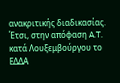ανακριτικής διαδικασίας. Έτσι, στην απόφαση A.T. κατά Λουξεμβούργου το ΕΔΔΑ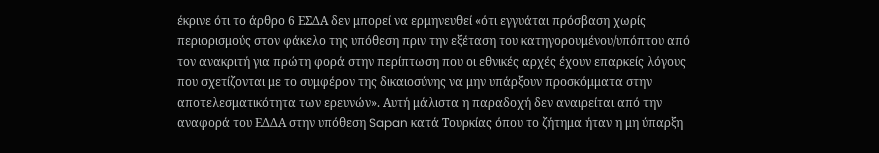έκρινε ότι το άρθρο 6 ΕΣΔΑ δεν μπορεί να ερμηνευθεί «ότι εγγυάται πρόσβαση χωρίς περιορισμούς στον φάκελο της υπόθεση πριν την εξέταση του κατηγορουμένου/υπόπτου από τον ανακριτή για πρώτη φορά στην περίπτωση που οι εθνικές αρχές έχουν επαρκείς λόγους που σχετίζονται με το συμφέρον της δικαιοσύνης να μην υπάρξουν προσκόμματα στην αποτελεσματικότητα των ερευνών». Αυτή μάλιστα η παραδοχή δεν αναιρείται από την αναφορά του ΕΔΔΑ στην υπόθεση Sapan κατά Τουρκίας όπου το ζήτημα ήταν η μη ύπαρξη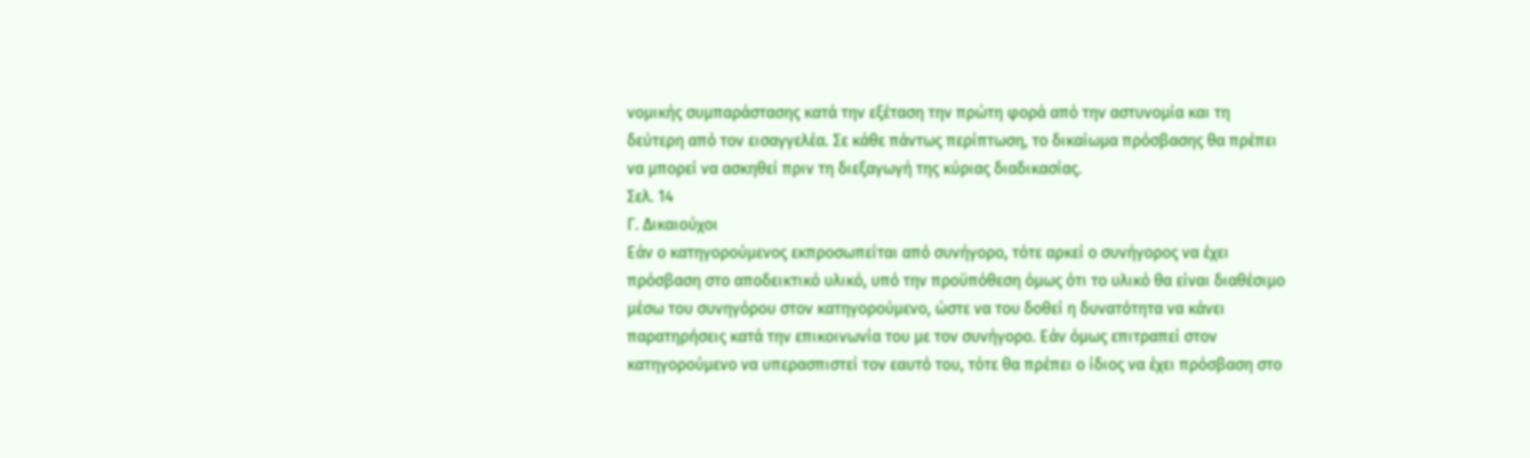νομικής συμπαράστασης κατά την εξέταση την πρώτη φορά από την αστυνομία και τη δεύτερη από τον εισαγγελέα. Σε κάθε πάντως περίπτωση, το δικαίωμα πρόσβασης θα πρέπει να μπορεί να ασκηθεί πριν τη διεξαγωγή της κύριας διαδικασίας.
Σελ. 14
Γ. Δικαιούχοι
Εάν ο κατηγορούμενος εκπροσωπείται από συνήγορο, τότε αρκεί ο συνήγορος να έχει πρόσβαση στο αποδεικτικό υλικό, υπό την προϋπόθεση όμως ότι το υλικό θα είναι διαθέσιμο μέσω του συνηγόρου στον κατηγορούμενο, ώστε να του δοθεί η δυνατότητα να κάνει παρατηρήσεις κατά την επικοινωνία του με τον συνήγορο. Εάν όμως επιτραπεί στον κατηγορούμενο να υπερασπιστεί τον εαυτό του, τότε θα πρέπει ο ίδιος να έχει πρόσβαση στο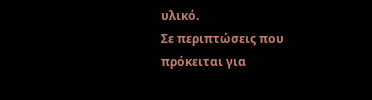υλικό.
Σε περιπτώσεις που πρόκειται για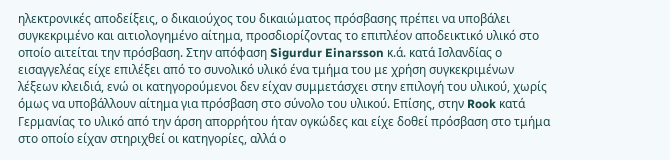ηλεκτρονικές αποδείξεις, ο δικαιούχος του δικαιώματος πρόσβασης πρέπει να υποβάλει συγκεκριμένο και αιτιολογημένο αίτημα, προσδιορίζοντας το επιπλέον αποδεικτικό υλικό στο οποίο αιτείται την πρόσβαση. Στην απόφαση Sigurdur Einarsson κ.ά. κατά Ισλανδίας ο εισαγγελέας είχε επιλέξει από το συνολικό υλικό ένα τμήμα του με χρήση συγκεκριμένων λέξεων κλειδιά, ενώ οι κατηγορούμενοι δεν είχαν συμμετάσχει στην επιλογή του υλικού, χωρίς όμως να υποβάλλουν αίτημα για πρόσβαση στο σύνολο του υλικού. Επίσης, στην Rook κατά Γερμανίας το υλικό από την άρση απορρήτου ήταν ογκώδες και είχε δοθεί πρόσβαση στο τμήμα στο οποίο είχαν στηριχθεί οι κατηγορίες, αλλά ο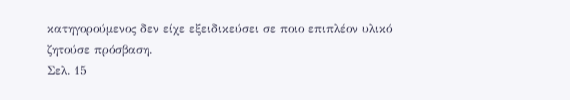κατηγορούμενος δεν είχε εξειδικεύσει σε ποιο επιπλέον υλικό ζητούσε πρόσβαση.
Σελ. 15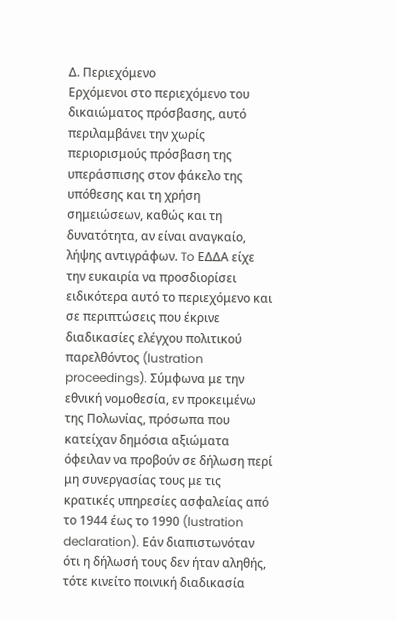Δ. Περιεχόμενο
Ερχόμενοι στο περιεχόμενο του δικαιώματος πρόσβασης, αυτό περιλαμβάνει την χωρίς περιορισμούς πρόσβαση της υπεράσπισης στον φάκελο της υπόθεσης και τη χρήση σημειώσεων, καθώς και τη δυνατότητα, αν είναι αναγκαίο, λήψης αντιγράφων. To ΕΔΔΑ είχε την ευκαιρία να προσδιορίσει ειδικότερα αυτό το περιεχόμενο και σε περιπτώσεις που έκρινε διαδικασίες ελέγχου πολιτικού παρελθόντος (lustration proceedings). Σύμφωνα με την εθνική νομοθεσία, εν προκειμένω της Πολωνίας, πρόσωπα που κατείχαν δημόσια αξιώματα όφειλαν να προβούν σε δήλωση περί μη συνεργασίας τους με τις κρατικές υπηρεσίες ασφαλείας από το 1944 έως το 1990 (lustration declaration). Εάν διαπιστωνόταν ότι η δήλωσή τους δεν ήταν αληθής, τότε κινείτο ποινική διαδικασία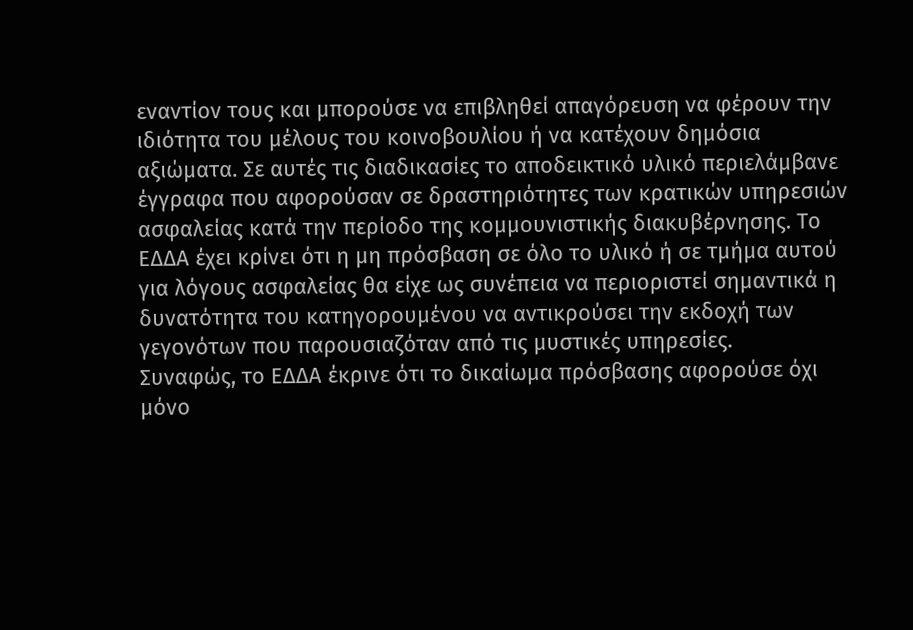εναντίον τους και μπορούσε να επιβληθεί απαγόρευση να φέρουν την ιδιότητα του μέλους του κοινοβουλίου ή να κατέχουν δημόσια αξιώματα. Σε αυτές τις διαδικασίες το αποδεικτικό υλικό περιελάμβανε έγγραφα που αφορούσαν σε δραστηριότητες των κρατικών υπηρεσιών ασφαλείας κατά την περίοδο της κομμουνιστικής διακυβέρνησης. Το ΕΔΔΑ έχει κρίνει ότι η μη πρόσβαση σε όλο το υλικό ή σε τμήμα αυτού για λόγους ασφαλείας θα είχε ως συνέπεια να περιοριστεί σημαντικά η δυνατότητα του κατηγορουμένου να αντικρούσει την εκδοχή των γεγονότων που παρουσιαζόταν από τις μυστικές υπηρεσίες.
Συναφώς, το ΕΔΔΑ έκρινε ότι το δικαίωμα πρόσβασης αφορούσε όχι μόνο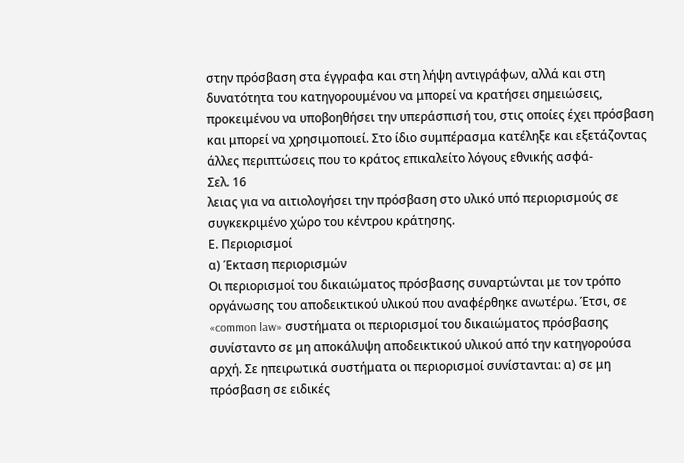στην πρόσβαση στα έγγραφα και στη λήψη αντιγράφων, αλλά και στη δυνατότητα του κατηγορουμένου να μπορεί να κρατήσει σημειώσεις, προκειμένου να υποβοηθήσει την υπεράσπισή του, στις οποίες έχει πρόσβαση και μπορεί να χρησιμοποιεί. Στο ίδιο συμπέρασμα κατέληξε και εξετάζοντας άλλες περιπτώσεις που το κράτος επικαλείτο λόγους εθνικής ασφά-
Σελ. 16
λειας για να αιτιολογήσει την πρόσβαση στο υλικό υπό περιορισμούς σε συγκεκριμένο χώρο του κέντρου κράτησης.
Ε. Περιορισμοί
α) Έκταση περιορισμών
Οι περιορισμοί του δικαιώματος πρόσβασης συναρτώνται με τον τρόπο οργάνωσης του αποδεικτικού υλικού που αναφέρθηκε ανωτέρω. Έτσι, σε «common law» συστήματα οι περιορισμοί του δικαιώματος πρόσβασης συνίσταντο σε μη αποκάλυψη αποδεικτικού υλικού από την κατηγορούσα αρχή. Σε ηπειρωτικά συστήματα οι περιορισμοί συνίστανται: α) σε μη πρόσβαση σε ειδικές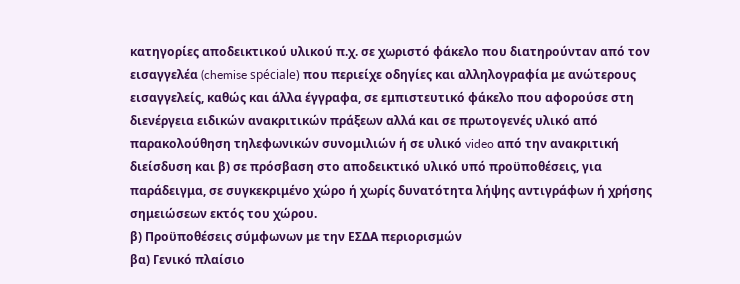κατηγορίες αποδεικτικού υλικού π.χ. σε χωριστό φάκελο που διατηρούνταν από τον εισαγγελέα (chemise spéciale) που περιείχε οδηγίες και αλληλογραφία με ανώτερους εισαγγελείς, καθώς και άλλα έγγραφα, σε εμπιστευτικό φάκελο που αφορούσε στη διενέργεια ειδικών ανακριτικών πράξεων αλλά και σε πρωτογενές υλικό από παρακολούθηση τηλεφωνικών συνομιλιών ή σε υλικό video από την ανακριτική διείσδυση και β) σε πρόσβαση στο αποδεικτικό υλικό υπό προϋποθέσεις, για παράδειγμα, σε συγκεκριμένο χώρο ή χωρίς δυνατότητα λήψης αντιγράφων ή χρήσης σημειώσεων εκτός του χώρου.
β) Προϋποθέσεις σύμφωνων με την ΕΣΔΑ περιορισμών
βα) Γενικό πλαίσιο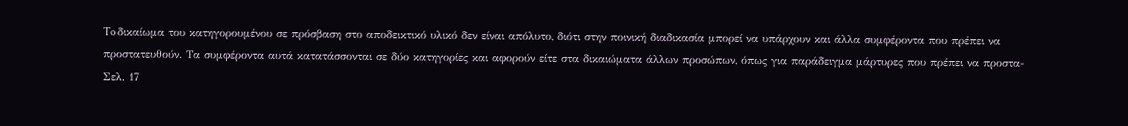To δικαίωμα του κατηγορουμένου σε πρόσβαση στο αποδεικτικό υλικό δεν είναι απόλυτο, διότι στην ποινική διαδικασία μπορεί να υπάρχουν και άλλα συμφέροντα που πρέπει να προστατευθούν. Τα συμφέροντα αυτά κατατάσσονται σε δύο κατηγορίες και αφορούν είτε στα δικαιώματα άλλων προσώπων, όπως για παράδειγμα μάρτυρες που πρέπει να προστα-
Σελ. 17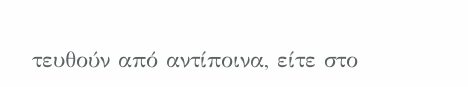τευθούν από αντίποινα, είτε στο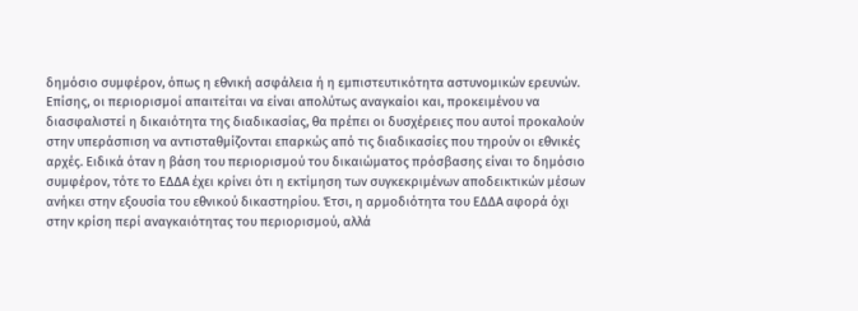δημόσιο συμφέρον, όπως η εθνική ασφάλεια ή η εμπιστευτικότητα αστυνομικών ερευνών. Επίσης, οι περιορισμοί απαιτείται να είναι απολύτως αναγκαίοι και, προκειμένου να διασφαλιστεί η δικαιότητα της διαδικασίας, θα πρέπει οι δυσχέρειες που αυτοί προκαλούν στην υπεράσπιση να αντισταθμίζονται επαρκώς από τις διαδικασίες που τηρούν οι εθνικές αρχές. Ειδικά όταν η βάση του περιορισμού του δικαιώματος πρόσβασης είναι το δημόσιο συμφέρον, τότε το ΕΔΔΑ έχει κρίνει ότι η εκτίμηση των συγκεκριμένων αποδεικτικών μέσων ανήκει στην εξουσία του εθνικού δικαστηρίου. Έτσι, η αρμοδιότητα του ΕΔΔΑ αφορά όχι στην κρίση περί αναγκαιότητας του περιορισμού, αλλά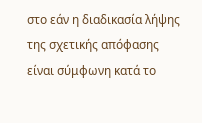στο εάν η διαδικασία λήψης της σχετικής απόφασης είναι σύμφωνη κατά το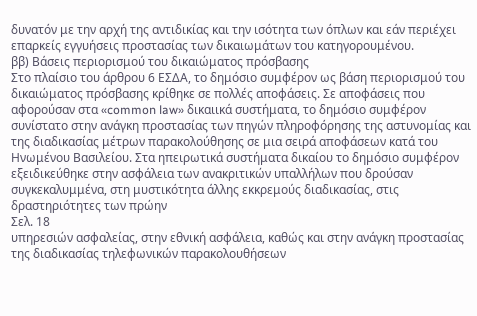δυνατόν με την αρχή της αντιδικίας και την ισότητα των όπλων και εάν περιέχει επαρκείς εγγυήσεις προστασίας των δικαιωμάτων του κατηγορουμένου.
ββ) Βάσεις περιορισμού του δικαιώματος πρόσβασης
Στο πλαίσιο του άρθρου 6 ΕΣΔΑ, το δημόσιο συμφέρον ως βάση περιορισμού του δικαιώματος πρόσβασης κρίθηκε σε πολλές αποφάσεις. Σε αποφάσεις που αφορούσαν στα «common law» δικαιικά συστήματα, το δημόσιο συμφέρον συνίστατο στην ανάγκη προστασίας των πηγών πληροφόρησης της αστυνομίας και της διαδικασίας μέτρων παρακολούθησης σε μια σειρά αποφάσεων κατά του Ηνωμένου Βασιλείου. Στα ηπειρωτικά συστήματα δικαίου το δημόσιο συμφέρον εξειδικεύθηκε στην ασφάλεια των ανακριτικών υπαλλήλων που δρούσαν συγκεκαλυμμένα, στη μυστικότητα άλλης εκκρεμούς διαδικασίας, στις δραστηριότητες των πρώην
Σελ. 18
υπηρεσιών ασφαλείας, στην εθνική ασφάλεια, καθώς και στην ανάγκη προστασίας της διαδικασίας τηλεφωνικών παρακολουθήσεων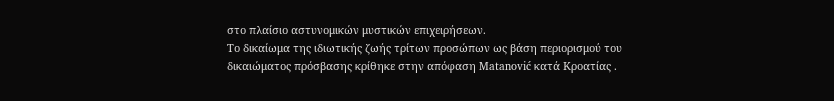στο πλαίσιο αστυνομικών μυστικών επιχειρήσεων.
Το δικαίωμα της ιδιωτικής ζωής τρίτων προσώπων ως βάση περιορισμού του δικαιώματος πρόσβασης κρίθηκε στην απόφαση Matanović κατά Κροατίας .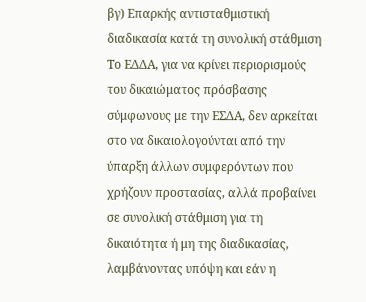βγ) Επαρκής αντισταθμιστική διαδικασία κατά τη συνολική στάθμιση
Το ΕΔΔΑ, για να κρίνει περιορισμούς του δικαιώματος πρόσβασης σύμφωνους με την ΕΣΔΑ, δεν αρκείται στο να δικαιολογούνται από την ύπαρξη άλλων συμφερόντων που χρήζουν προστασίας, αλλά προβαίνει σε συνολική στάθμιση για τη δικαιότητα ή μη της διαδικασίας, λαμβάνοντας υπόψη και εάν η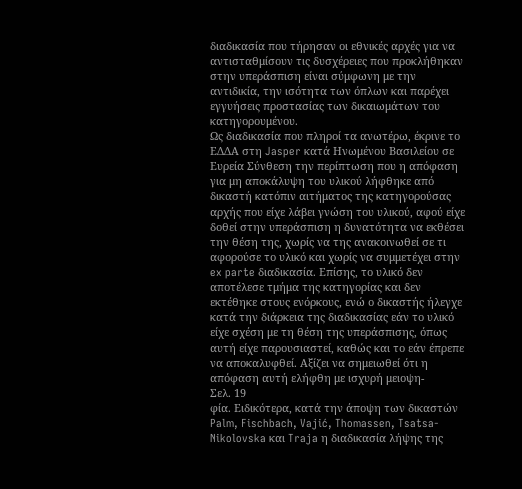διαδικασία που τήρησαν οι εθνικές αρχές για να αντισταθμίσουν τις δυσχέρειες που προκλήθηκαν στην υπεράσπιση είναι σύμφωνη με την αντιδικία, την ισότητα των όπλων και παρέχει εγγυήσεις προστασίας των δικαιωμάτων του κατηγορουμένου.
Ως διαδικασία που πληροί τα ανωτέρω, έκρινε το ΕΔΔΑ στη Jasper κατά Ηνωμένου Βασιλείου σε Ευρεία Σύνθεση την περίπτωση που η απόφαση για μη αποκάλυψη του υλικού λήφθηκε από δικαστή κατόπιν αιτήματος της κατηγορούσας αρχής που είχε λάβει γνώση του υλικού, αφού είχε δοθεί στην υπεράσπιση η δυνατότητα να εκθέσει την θέση της, χωρίς να της ανακοινωθεί σε τι αφορούσε το υλικό και χωρίς να συμμετέχει στην ex parte διαδικασία. Επίσης, το υλικό δεν αποτέλεσε τμήμα της κατηγορίας και δεν εκτέθηκε στους ενόρκους, ενώ ο δικαστής ήλεγχε κατά την διάρκεια της διαδικασίας εάν το υλικό είχε σχέση με τη θέση της υπεράσπισης, όπως αυτή είχε παρουσιαστεί, καθώς και το εάν έπρεπε να αποκαλυφθεί. Αξίζει να σημειωθεί ότι η απόφαση αυτή ελήφθη με ισχυρή μειοψη-
Σελ. 19
φία. Ειδικότερα, κατά την άποψη των δικαστών Palm, Fischbach, Vajić, Thomassen, Tsatsa-Nikolovska και Traja η διαδικασία λήψης της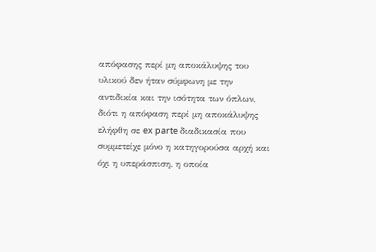απόφασης περί μη αποκάλυψης του υλικού δεν ήταν σύμφωνη με την αντιδικία και την ισότητα των όπλων, διότι η απόφαση περί μη αποκάλυψης ελήφθη σε ex parte διαδικασία που συμμετείχε μόνο η κατηγορούσα αρχή και όχι η υπεράσπιση, η οποία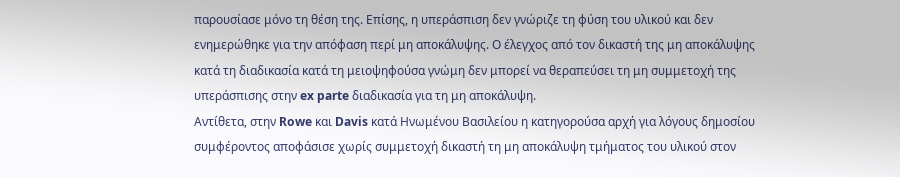παρουσίασε μόνο τη θέση της. Επίσης, η υπεράσπιση δεν γνώριζε τη φύση του υλικού και δεν ενημερώθηκε για την απόφαση περί μη αποκάλυψης. Ο έλεγχος από τον δικαστή της μη αποκάλυψης κατά τη διαδικασία κατά τη μειοψηφούσα γνώμη δεν μπορεί να θεραπεύσει τη μη συμμετοχή της υπεράσπισης στην ex parte διαδικασία για τη μη αποκάλυψη.
Αντίθετα, στην Rowe και Davis κατά Ηνωμένου Βασιλείου η κατηγορούσα αρχή για λόγους δημοσίου συμφέροντος αποφάσισε χωρίς συμμετοχή δικαστή τη μη αποκάλυψη τμήματος του υλικού στον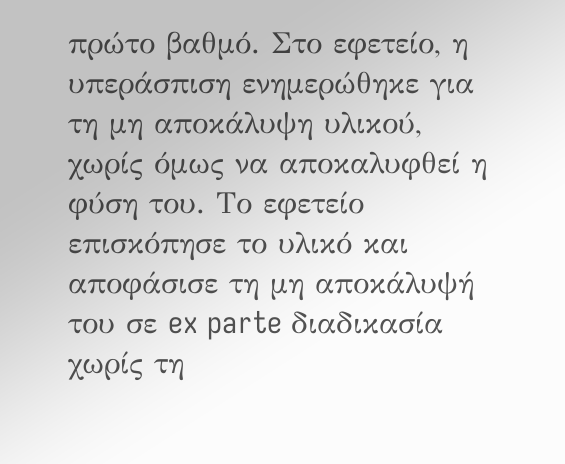πρώτο βαθμό. Στο εφετείο, η υπεράσπιση ενημερώθηκε για τη μη αποκάλυψη υλικού, χωρίς όμως να αποκαλυφθεί η φύση του. Το εφετείο επισκόπησε το υλικό και αποφάσισε τη μη αποκάλυψή του σε ex parte διαδικασία χωρίς τη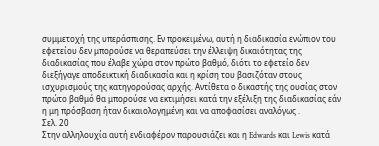συμμετοχή της υπεράσπισης. Εν προκειμένω, αυτή η διαδικασία ενώπιον του εφετείου δεν μπορούσε να θεραπεύσει την έλλειψη δικαιότητας της διαδικασίας που έλαβε χώρα στον πρώτο βαθμό, διότι το εφετείο δεν διεξήγαγε αποδεικτική διαδικασία και η κρίση του βασιζόταν στους ισχυρισμούς της κατηγορούσας αρχής. Αντίθετα ο δικαστής της ουσίας στον πρώτο βαθμό θα μπορούσε να εκτιμήσει κατά την εξέλιξη της διαδικασίας εάν η μη πρόσβαση ήταν δικαιολογημένη και να αποφασίσει αναλόγως .
Σελ. 20
Στην αλληλουχία αυτή ενδιαφέρον παρουσιάζει και η Edwards και Lewis κατά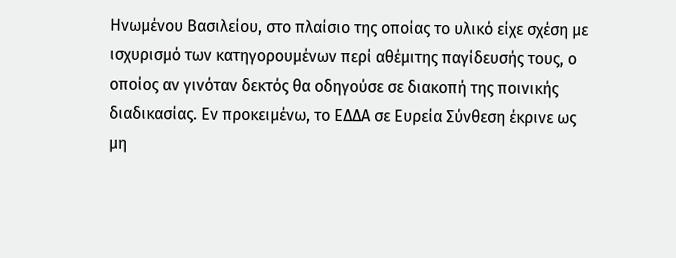Ηνωμένου Βασιλείου, στο πλαίσιο της οποίας το υλικό είχε σχέση με ισχυρισμό των κατηγορουμένων περί αθέμιτης παγίδευσής τους, ο οποίος αν γινόταν δεκτός θα οδηγούσε σε διακοπή της ποινικής διαδικασίας. Εν προκειμένω, το ΕΔΔΑ σε Ευρεία Σύνθεση έκρινε ως μη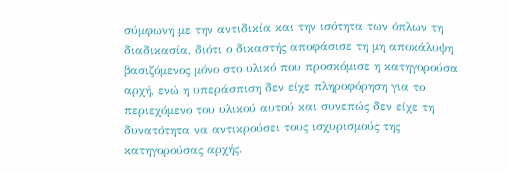σύμφωνη με την αντιδικία και την ισότητα των όπλων τη διαδικασία, διότι ο δικαστής αποφάσισε τη μη αποκάλυψη βασιζόμενος μόνο στο υλικό που προσκόμισε η κατηγορούσα αρχή, ενώ η υπεράσπιση δεν είχε πληροφόρηση για το περιεχόμενο του υλικού αυτού και συνεπώς δεν είχε τη δυνατότητα να αντικρούσει τους ισχυρισμούς της κατηγορούσας αρχής.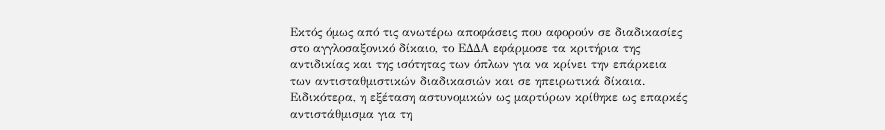Εκτός όμως από τις ανωτέρω αποφάσεις που αφορούν σε διαδικασίες στο αγγλοσαξονικό δίκαιο, το ΕΔΔΑ εφάρμοσε τα κριτήρια της αντιδικίας και της ισότητας των όπλων για να κρίνει την επάρκεια των αντισταθμιστικών διαδικασιών και σε ηπειρωτικά δίκαια. Ειδικότερα, η εξέταση αστυνομικών ως μαρτύρων κρίθηκε ως επαρκές αντιστάθμισμα για τη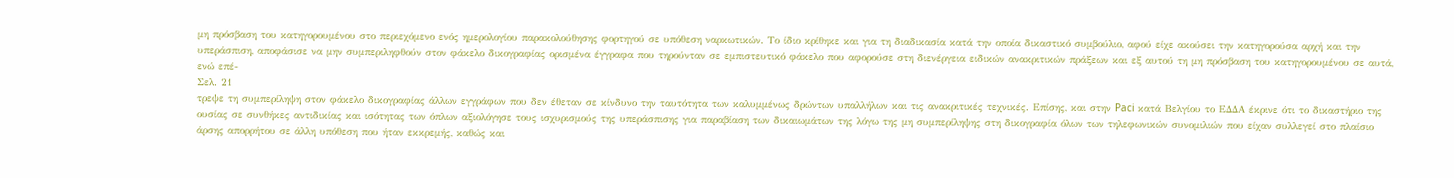μη πρόσβαση του κατηγορουμένου στο περιεχόμενο ενός ημερολογίου παρακολούθησης φορτηγού σε υπόθεση ναρκωτικών. Το ίδιο κρίθηκε και για τη διαδικασία κατά την οποία δικαστικό συμβούλιο, αφού είχε ακούσει την κατηγορούσα αρχή και την υπεράσπιση, αποφάσισε να μην συμπεριληφθούν στον φάκελο δικογραφίας ορισμένα έγγραφα που τηρούνταν σε εμπιστευτικό φάκελο που αφορούσε στη διενέργεια ειδικών ανακριτικών πράξεων και εξ αυτού τη μη πρόσβαση του κατηγορουμένου σε αυτά, ενώ επέ-
Σελ. 21
τρεψε τη συμπερίληψη στον φάκελο δικογραφίας άλλων εγγράφων που δεν έθεταν σε κίνδυνο την ταυτότητα των καλυμμένως δρώντων υπαλλήλων και τις ανακριτικές τεχνικές. Επίσης, και στην Paci κατά Βελγίου το ΕΔΔΑ έκρινε ότι το δικαστήριο της ουσίας σε συνθήκες αντιδικίας και ισότητας των όπλων αξιολόγησε τους ισχυρισμούς της υπεράσπισης για παραβίαση των δικαιωμάτων της λόγω της μη συμπερίληψης στη δικογραφία όλων των τηλεφωνικών συνομιλιών που είχαν συλλεγεί στο πλαίσιο άρσης απορρήτου σε άλλη υπόθεση που ήταν εκκρεμής, καθώς και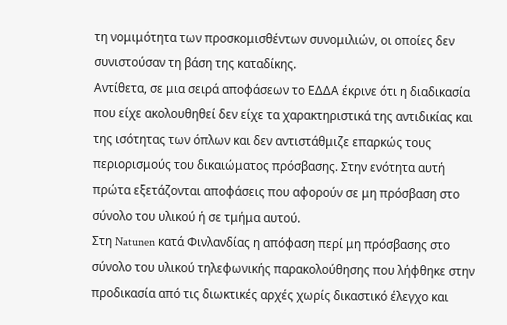τη νομιμότητα των προσκομισθέντων συνομιλιών, οι οποίες δεν συνιστούσαν τη βάση της καταδίκης.
Αντίθετα, σε μια σειρά αποφάσεων το ΕΔΔΑ έκρινε ότι η διαδικασία που είχε ακολουθηθεί δεν είχε τα χαρακτηριστικά της αντιδικίας και της ισότητας των όπλων και δεν αντιστάθμιζε επαρκώς τους περιορισμούς του δικαιώματος πρόσβασης. Στην ενότητα αυτή πρώτα εξετάζονται αποφάσεις που αφορούν σε μη πρόσβαση στο σύνολο του υλικού ή σε τμήμα αυτού.
Στη Natunen κατά Φινλανδίας η απόφαση περί μη πρόσβασης στο σύνολο του υλικού τηλεφωνικής παρακολούθησης που λήφθηκε στην προδικασία από τις διωκτικές αρχές χωρίς δικαστικό έλεγχο και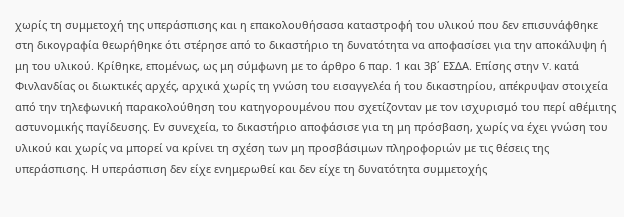χωρίς τη συμμετοχή της υπεράσπισης και η επακολουθήσασα καταστροφή του υλικού που δεν επισυνάφθηκε στη δικογραφία θεωρήθηκε ότι στέρησε από το δικαστήριο τη δυνατότητα να αποφασίσει για την αποκάλυψη ή μη του υλικού. Κρίθηκε, επομένως, ως μη σύμφωνη με το άρθρο 6 παρ. 1 και 3β΄ ΕΣΔΑ. Επίσης στην V. κατά Φινλανδίας οι διωκτικές αρχές, αρχικά χωρίς τη γνώση του εισαγγελέα ή του δικαστηρίου, απέκρυψαν στοιχεία από την τηλεφωνική παρακολούθηση του κατηγορουμένου που σχετίζονταν με τον ισχυρισμό του περί αθέμιτης αστυνομικής παγίδευσης. Εν συνεχεία, το δικαστήριο αποφάσισε για τη μη πρόσβαση, χωρίς να έχει γνώση του υλικού και χωρίς να μπορεί να κρίνει τη σχέση των μη προσβάσιμων πληροφοριών με τις θέσεις της υπεράσπισης. Η υπεράσπιση δεν είχε ενημερωθεί και δεν είχε τη δυνατότητα συμμετοχής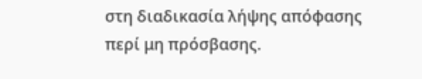στη διαδικασία λήψης απόφασης περί μη πρόσβασης.